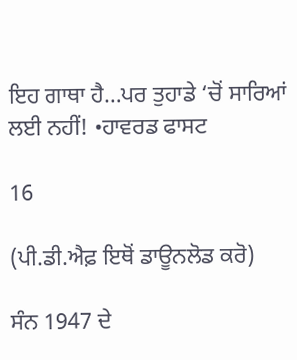ਇਹ ਗਾਥਾ ਹੈ…ਪਰ ਤੁਹਾਡੇ ‘ਚੋਂ ਸਾਰਿਆਂ ਲਈ ਨਹੀਂ! •ਹਾਵਰਡ ਫਾਸਟ

16

(ਪੀ.ਡੀ.ਐਫ਼ ਇਥੋਂ ਡਾਊਨਲੋਡ ਕਰੋ)

ਸੰਨ 1947 ਦੇ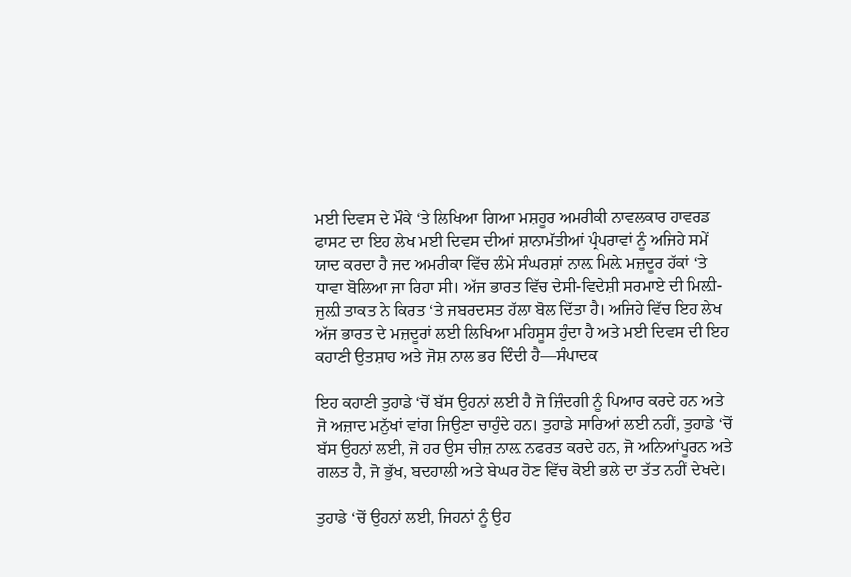ਮਈ ਦਿਵਸ ਦੇ ਮੌਕੇ ‘ਤੇ ਲਿਖਿਆ ਗਿਆ ਮਸ਼ਹੂਰ ਅਮਰੀਕੀ ਨਾਵਲਕਾਰ ਹਾਵਰਡ ਫਾਸਟ ਦਾ ਇਹ ਲੇਖ ਮਈ ਦਿਵਸ ਦੀਆਂ ਸ਼ਾਨਾਮੱਤੀਆਂ ਪ੍ਰੰਪਰਾਵਾਂ ਨੂੰ ਅਜਿਹੇ ਸਮੇਂ ਯਾਦ ਕਰਦਾ ਹੈ ਜਦ ਅਮਰੀਕਾ ਵਿੱਚ ਲੰਮੇ ਸੰਘਰਸ਼ਾਂ ਨਾਲ਼ ਮਿਲ਼ੇ ਮਜ਼ਦੂਰ ਹੱਕਾਂ ‘ਤੇ ਧਾਵਾ ਬੋਲਿਆ ਜਾ ਰਿਹਾ ਸੀ। ਅੱਜ ਭਾਰਤ ਵਿੱਚ ਦੇਸੀ-ਵਿਦੇਸ਼ੀ ਸਰਮਾਏ ਦੀ ਮਿਲ਼ੀ-ਜੁਲ਼ੀ ਤਾਕਤ ਨੇ ਕਿਰਤ ‘ਤੇ ਜਬਰਦਸਤ ਹੱਲਾ ਬੋਲ ਦਿੱਤਾ ਹੈ। ਅਜਿਹੇ ਵਿੱਚ ਇਹ ਲੇਖ ਅੱਜ ਭਾਰਤ ਦੇ ਮਜ਼ਦੂਰਾਂ ਲਈ ਲਿਖਿਆ ਮਹਿਸੂਸ ਹੁੰਦਾ ਹੈ ਅਤੇ ਮਈ ਦਿਵਸ ਦੀ ਇਹ ਕਹਾਣੀ ਉਤਸ਼ਾਹ ਅਤੇ ਜੋਸ਼ ਨਾਲ ਭਰ ਦਿੰਦੀ ਹੈ—ਸੰਪਾਦਕ

ਇਹ ਕਹਾਣੀ ਤੁਹਾਡੇ ‘ਚੋਂ ਬੱਸ ਉਹਨਾਂ ਲਈ ਹੈ ਜੋ ਜ਼ਿੰਦਗੀ ਨੂੰ ਪਿਆਰ ਕਰਦੇ ਹਨ ਅਤੇ ਜੋ ਅਜ਼ਾਦ ਮਨੁੱਖਾਂ ਵਾਂਗ ਜਿਉਣਾ ਚਾਹੁੰਦੇ ਹਨ। ਤੁਹਾਡੇ ਸਾਰਿਆਂ ਲਈ ਨਹੀਂ, ਤੁਹਾਡੇ ‘ਚੋਂ ਬੱਸ ਉਹਨਾਂ ਲਈ, ਜੋ ਹਰ ਉਸ ਚੀਜ਼ ਨਾਲ਼ ਨਫਰਤ ਕਰਦੇ ਹਨ, ਜੋ ਅਨਿਆਂਪੂਰਨ ਅਤੇ ਗਲਤ ਹੈ, ਜੋ ਭੁੱਖ, ਬਦਹਾਲੀ ਅਤੇ ਬੇਘਰ ਹੋਣ ਵਿੱਚ ਕੋਈ ਭਲੇ ਦਾ ਤੱਤ ਨਹੀਂ ਦੇਖਦੇ।

ਤੁਹਾਡੇ ‘ਚੋਂ ਉਹਨਾਂ ਲਈ, ਜਿਹਨਾਂ ਨੂੰ ਉਹ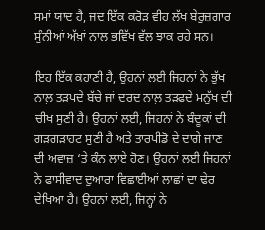ਸਮਾਂ ਯਾਦ ਹੈ, ਜਦ ਇੱਕ ਕਰੋੜ ਵੀਹ ਲੱਖ ਬੇਰੁਜ਼ਗਾਰ ਸੁੰਨੀਆਂ ਅੱਖ਼ਾਂ ਨਾਲ ਭਵਿੱਖ ਵੱਲ ਝਾਕ ਰਹੇ ਸਨ।

ਇਹ ਇੱਕ ਕਹਾਣੀ ਹੈ, ਉਹਨਾਂ ਲਈ ਜਿਹਨਾਂ ਨੇ ਭੁੱਖ ਨਾਲ਼ ਤੜਪਦੇ ਬੱਚੇ ਜਾਂ ਦਰਦ ਨਾਲ਼ ਤੜਫਦੇ ਮਨੁੱਖ ਦੀ ਚੀਖ ਸੁਣੀ ਹੈ। ਉਹਨਾਂ ਲਈ, ਜਿਹਨਾਂ ਨੇ ਬੰਦੂਕਾਂ ਦੀ ਗੜਗੜਾਹਟ ਸੁਣੀ ਹੈ ਅਤੇ ਤਾਰਪੀਡੋ ਦੇ ਦਾਗੇ ਜਾਣ ਦੀ ਅਵਾਜ਼ ‘ਤੇ ਕੰਨ ਲਾਏ ਹੋਣ। ਉਹਨਾਂ ਲਈ ਜਿਹਨਾਂ ਨੇ ਫਾਸੀਵਾਦ ਦੁਆਰਾ ਵਿਛਾਈਆਂ ਲਾਛਾਂ ਦਾ ਢੇਰ ਦੇਖਿਆ ਹੈ। ਉਹਨਾਂ ਲਈ, ਜਿਨ੍ਹਾਂ ਨੇ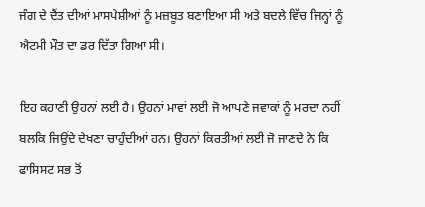ਜੰਗ ਦੇ ਦੈਂਤ ਦੀਆਂ ਮਾਸਪੇਸ਼ੀਆਂ ਨੂੰ ਮਜ਼ਬੂਤ ਬਣਾਇਆ ਸੀ ਅਤੇ ਬਦਲੇ ਵਿੱਚ ਜਿਨ੍ਹਾਂ ਨੂੰ ਐਟਮੀ ਮੌਤ ਦਾ ਡਰ ਦਿੱਤਾ ਗਿਆ ਸੀ।

ਇਹ ਕਹਾਣੀ ਉਹਨਾਂ ਲਈ ਹੈ। ਉਹਨਾਂ ਮਾਵਾਂ ਲਈ ਜੋ ਆਪਣੇ ਜਵਾਕਾਂ ਨੂੰ ਮਰਦਾ ਨਹੀਂ ਬਲਕਿ ਜਿਉਂਦੇ ਦੇਖਣਾ ਚਾਹੁੰਦੀਆਂ ਹਨ। ਉਹਨਾਂ ਕਿਰਤੀਆਂ ਲਈ ਜੋ ਜਾਣਦੇ ਨੇ ਕਿ ਫਾਸਿਸਟ ਸਭ ਤੋਂ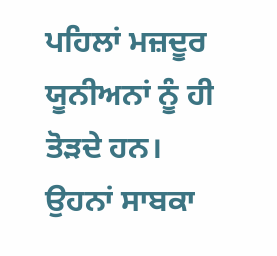ਪਹਿਲਾਂ ਮਜ਼ਦੂਰ ਯੂਨੀਅਨਾਂ ਨੂੰ ਹੀ ਤੋੜਦੇ ਹਨ। ਉਹਨਾਂ ਸਾਬਕਾ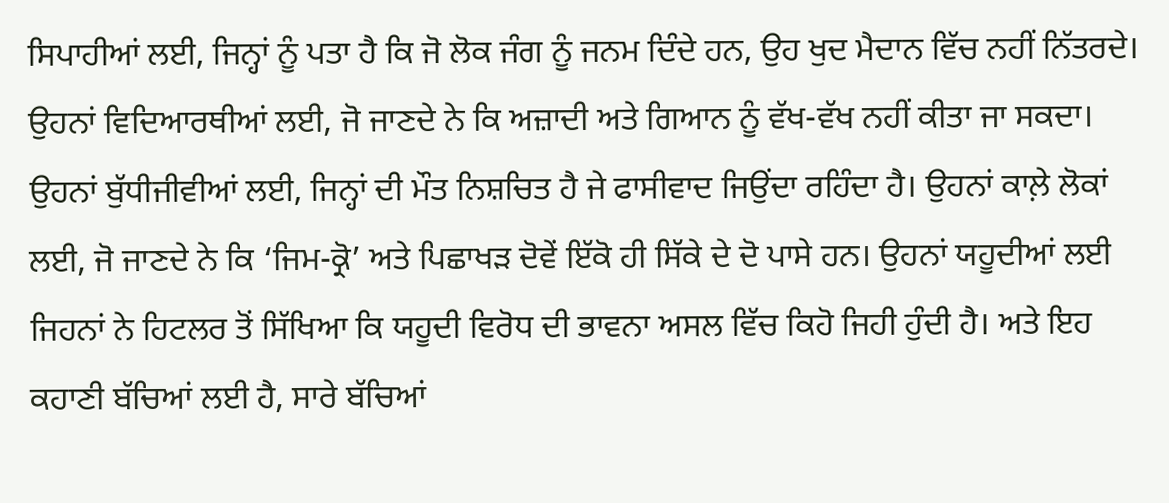ਸਿਪਾਹੀਆਂ ਲਈ, ਜਿਨ੍ਹਾਂ ਨੂੰ ਪਤਾ ਹੈ ਕਿ ਜੋ ਲੋਕ ਜੰਗ ਨੂੰ ਜਨਮ ਦਿੰਦੇ ਹਨ, ਉਹ ਖੁਦ ਮੈਦਾਨ ਵਿੱਚ ਨਹੀਂ ਨਿੱਤਰਦੇ। ਉਹਨਾਂ ਵਿਦਿਆਰਥੀਆਂ ਲਈ, ਜੋ ਜਾਣਦੇ ਨੇ ਕਿ ਅਜ਼ਾਦੀ ਅਤੇ ਗਿਆਨ ਨੂੰ ਵੱਖ-ਵੱਖ ਨਹੀਂ ਕੀਤਾ ਜਾ ਸਕਦਾ। ਉਹਨਾਂ ਬੁੱਧੀਜੀਵੀਆਂ ਲਈ, ਜਿਨ੍ਹਾਂ ਦੀ ਮੌਤ ਨਿਸ਼ਚਿਤ ਹੈ ਜੇ ਫਾਸੀਵਾਦ ਜਿਉਂਦਾ ਰਹਿੰਦਾ ਹੈ। ਉਹਨਾਂ ਕਾਲ਼ੇ ਲੋਕਾਂ ਲਈ, ਜੋ ਜਾਣਦੇ ਨੇ ਕਿ ‘ਜਿਮ-ਕ੍ਰੋ’ ਅਤੇ ਪਿਛਾਖੜ ਦੋਵੇਂ ਇੱਕੋ ਹੀ ਸਿੱਕੇ ਦੇ ਦੋ ਪਾਸੇ ਹਨ। ਉਹਨਾਂ ਯਹੂਦੀਆਂ ਲਈ ਜਿਹਨਾਂ ਨੇ ਹਿਟਲਰ ਤੋਂ ਸਿੱਖਿਆ ਕਿ ਯਹੂਦੀ ਵਿਰੋਧ ਦੀ ਭਾਵਨਾ ਅਸਲ ਵਿੱਚ ਕਿਹੋ ਜਿਹੀ ਹੁੰਦੀ ਹੈ। ਅਤੇ ਇਹ ਕਹਾਣੀ ਬੱਚਿਆਂ ਲਈ ਹੈ, ਸਾਰੇ ਬੱਚਿਆਂ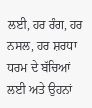ਲਈ, ਹਰ ਰੰਗ, ਹਰ ਨਸਲ, ਹਰ ਸ਼ਰਧਾ ਧਰਮ ਦੇ ਬੱਚਿਆਂ ਲਈ ਅਤੇ ਉਹਨਾਂ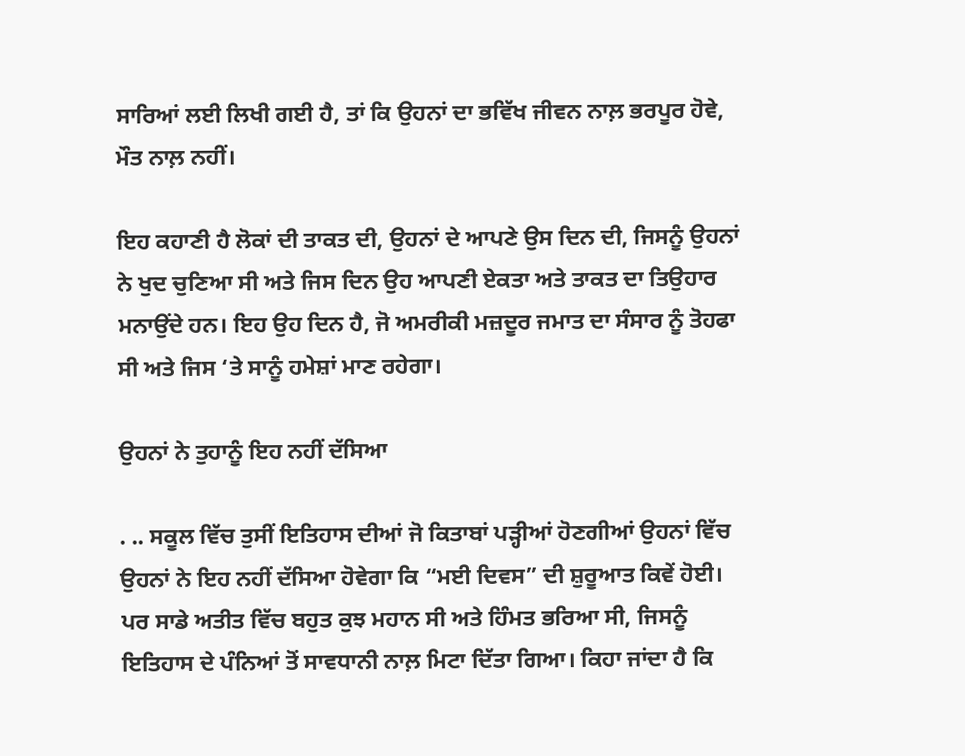ਸਾਰਿਆਂ ਲਈ ਲਿਖੀ ਗਈ ਹੈ, ਤਾਂ ਕਿ ਉਹਨਾਂ ਦਾ ਭਵਿੱਖ ਜੀਵਨ ਨਾਲ਼ ਭਰਪੂਰ ਹੋਵੇ, ਮੌਤ ਨਾਲ਼ ਨਹੀਂ।

ਇਹ ਕਹਾਣੀ ਹੈ ਲੋਕਾਂ ਦੀ ਤਾਕਤ ਦੀ, ਉਹਨਾਂ ਦੇ ਆਪਣੇ ਉਸ ਦਿਨ ਦੀ, ਜਿਸਨੂੰ ਉਹਨਾਂ ਨੇ ਖੁਦ ਚੁਣਿਆ ਸੀ ਅਤੇ ਜਿਸ ਦਿਨ ਉਹ ਆਪਣੀ ਏਕਤਾ ਅਤੇ ਤਾਕਤ ਦਾ ਤਿਉਹਾਰ ਮਨਾਉਂਦੇ ਹਨ। ਇਹ ਉਹ ਦਿਨ ਹੈ, ਜੋ ਅਮਰੀਕੀ ਮਜ਼ਦੂਰ ਜਮਾਤ ਦਾ ਸੰਸਾਰ ਨੂੰ ਤੋਹਫਾ ਸੀ ਅਤੇ ਜਿਸ ‘ਤੇ ਸਾਨੂੰ ਹਮੇਸ਼ਾਂ ਮਾਣ ਰਹੇਗਾ।

ਉਹਨਾਂ ਨੇ ਤੁਹਾਨੂੰ ਇਹ ਨਹੀਂ ਦੱਸਿਆ

. .. ਸਕੂਲ ਵਿੱਚ ਤੁਸੀਂ ਇਤਿਹਾਸ ਦੀਆਂ ਜੋ ਕਿਤਾਬਾਂ ਪੜ੍ਹੀਆਂ ਹੋਣਗੀਆਂ ਉਹਨਾਂ ਵਿੱਚ ਉਹਨਾਂ ਨੇ ਇਹ ਨਹੀਂ ਦੱਸਿਆ ਹੋਵੇਗਾ ਕਿ “ਮਈ ਦਿਵਸ” ਦੀ ਸ਼ੁਰੂਆਤ ਕਿਵੇਂ ਹੋਈ। ਪਰ ਸਾਡੇ ਅਤੀਤ ਵਿੱਚ ਬਹੁਤ ਕੁਝ ਮਹਾਨ ਸੀ ਅਤੇ ਹਿੰਮਤ ਭਰਿਆ ਸੀ, ਜਿਸਨੂੰ ਇਤਿਹਾਸ ਦੇ ਪੰਨਿਆਂ ਤੋਂ ਸਾਵਧਾਨੀ ਨਾਲ਼ ਮਿਟਾ ਦਿੱਤਾ ਗਿਆ। ਕਿਹਾ ਜਾਂਦਾ ਹੈ ਕਿ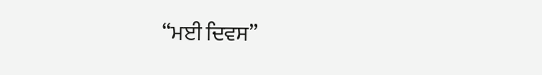“ਮਈ ਦਿਵਸ”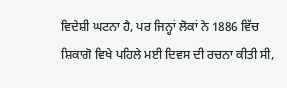ਵਿਦੇਸ਼ੀ ਘਟਨਾ ਹੈ, ਪਰ ਜਿਨ੍ਹਾਂ ਲੋਕਾਂ ਨੇ 1886 ਵਿੱਚ ਸ਼ਿਕਾਗੋ ਵਿਖੇ ਪਹਿਲੇ ਮਈ ਦਿਵਸ ਦੀ ਰਚਨਾ ਕੀਤੀ ਸੀ,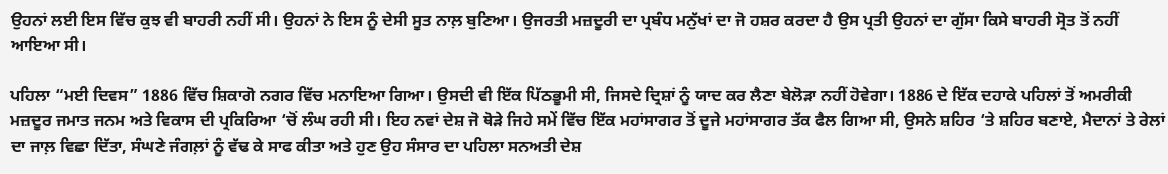ਉਹਨਾਂ ਲਈ ਇਸ ਵਿੱਚ ਕੁਝ ਵੀ ਬਾਹਰੀ ਨਹੀਂ ਸੀ। ਉਹਨਾਂ ਨੇ ਇਸ ਨੂੰ ਦੇਸੀ ਸੂਤ ਨਾਲ਼ ਬੁਣਿਆ। ਉਜਰਤੀ ਮਜ਼ਦੂਰੀ ਦਾ ਪ੍ਰਬੰਧ ਮਨੁੱਖਾਂ ਦਾ ਜੋ ਹਸ਼ਰ ਕਰਦਾ ਹੈ ਉਸ ਪ੍ਰਤੀ ਉਹਨਾਂ ਦਾ ਗੁੱਸਾ ਕਿਸੇ ਬਾਹਰੀ ਸ੍ਰੋਤ ਤੋਂ ਨਹੀਂ ਆਇਆ ਸੀ।

ਪਹਿਲਾ “ਮਈ ਦਿਵਸ” 1886 ਵਿੱਚ ਸ਼ਿਕਾਗੋ ਨਗਰ ਵਿੱਚ ਮਨਾਇਆ ਗਿਆ। ਉਸਦੀ ਵੀ ਇੱਕ ਪਿੱਠਭੂਮੀ ਸੀ, ਜਿਸਦੇ ਦ੍ਰਿਸ਼ਾਂ ਨੂੰ ਯਾਦ ਕਰ ਲੈਣਾ ਬੇਲੋੜਾ ਨਹੀਂ ਹੋਵੇਗਾ। 1886 ਦੇ ਇੱਕ ਦਹਾਕੇ ਪਹਿਲਾਂ ਤੋਂ ਅਮਰੀਕੀ ਮਜ਼ਦੂਰ ਜਮਾਤ ਜਨਮ ਅਤੇ ਵਿਕਾਸ ਦੀ ਪ੍ਰਕਿਰਿਆ ‘ਚੋਂ ਲੰਘ ਰਹੀ ਸੀ। ਇਹ ਨਵਾਂ ਦੇਸ਼ ਜੋ ਥੋੜੇ ਜਿਹੇ ਸਮੇਂ ਵਿੱਚ ਇੱਕ ਮਹਾਂਸਾਗਰ ਤੋਂ ਦੂਜੇ ਮਹਾਂਸਾਗਰ ਤੱਕ ਫੈਲ ਗਿਆ ਸੀ, ਉਸਨੇ ਸ਼ਹਿਰ ‘ਤੇ ਸ਼ਹਿਰ ਬਣਾਏ, ਮੈਦਾਨਾਂ ਤੇ ਰੇਲਾਂ ਦਾ ਜਾਲ਼ ਵਿਛਾ ਦਿੱਤਾ, ਸੰਘਣੇ ਜੰਗਲ਼ਾਂ ਨੂੰ ਵੱਢ ਕੇ ਸਾਫ ਕੀਤਾ ਅਤੇ ਹੁਣ ਉਹ ਸੰਸਾਰ ਦਾ ਪਹਿਲਾ ਸਨਅਤੀ ਦੇਸ਼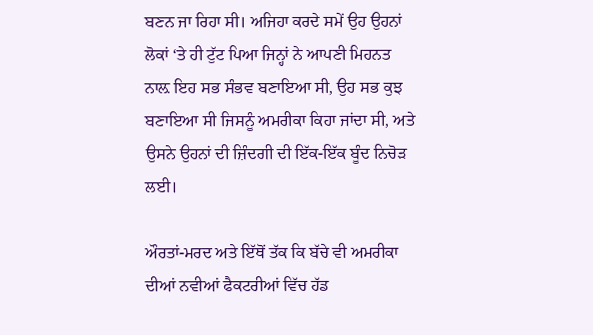ਬਣਨ ਜਾ ਰਿਹਾ ਸੀ। ਅਜਿਹਾ ਕਰਦੇ ਸਮੇਂ ਉਹ ਉਹਨਾਂ ਲੋਕਾਂ ‘ਤੇ ਹੀ ਟੁੱਟ ਪਿਆ ਜਿਨ੍ਹਾਂ ਨੇ ਆਪਣੀ ਮਿਹਨਤ ਨਾਲ਼ ਇਹ ਸਭ ਸੰਭਵ ਬਣਾਇਆ ਸੀ, ਉਹ ਸਭ ਕੁਝ ਬਣਾਇਆ ਸੀ ਜਿਸਨੂੰ ਅਮਰੀਕਾ ਕਿਹਾ ਜਾਂਦਾ ਸੀ, ਅਤੇ ਉਸਨੇ ਉਹਨਾਂ ਦੀ ਜ਼ਿੰਦਗੀ ਦੀ ਇੱਕ-ਇੱਕ ਬੂੰਦ ਨਿਚੋੜ ਲਈ।

ਔਰਤਾਂ-ਮਰਦ ਅਤੇ ਇੱਥੋਂ ਤੱਕ ਕਿ ਬੱਚੇ ਵੀ ਅਮਰੀਕਾ ਦੀਆਂ ਨਵੀਆਂ ਫੈਕਟਰੀਆਂ ਵਿੱਚ ਹੱਡ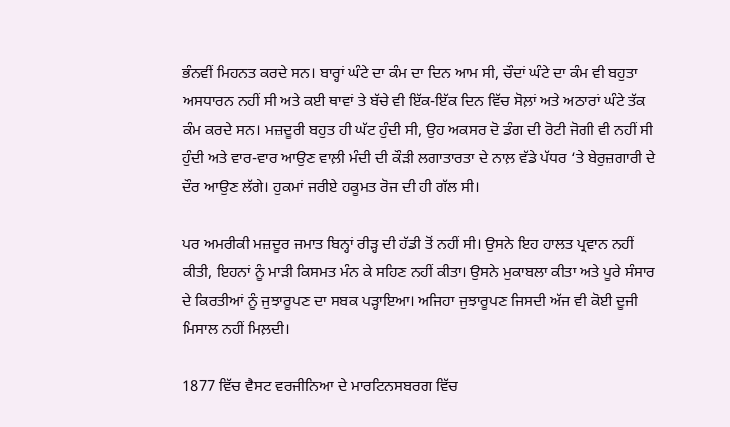ਭੰਨਵੀਂ ਮਿਹਨਤ ਕਰਦੇ ਸਨ। ਬਾਰ੍ਹਾਂ ਘੰਟੇ ਦਾ ਕੰਮ ਦਾ ਦਿਨ ਆਮ ਸੀ, ਚੌਦਾਂ ਘੰਟੇ ਦਾ ਕੰਮ ਵੀ ਬਹੁਤਾ ਅਸਧਾਰਨ ਨਹੀਂ ਸੀ ਅਤੇ ਕਈ ਥਾਵਾਂ ਤੇ ਬੱਚੇ ਵੀ ਇੱਕ-ਇੱਕ ਦਿਨ ਵਿੱਚ ਸੋਲ਼ਾਂ ਅਤੇ ਅਠਾਰਾਂ ਘੰਟੇ ਤੱਕ ਕੰਮ ਕਰਦੇ ਸਨ। ਮਜ਼ਦੂਰੀ ਬਹੁਤ ਹੀ ਘੱਟ ਹੁੰਦੀ ਸੀ, ਉਹ ਅਕਸਰ ਦੋ ਡੰਗ ਦੀ ਰੋਟੀ ਜੋਗੀ ਵੀ ਨਹੀਂ ਸੀ ਹੁੰਦੀ ਅਤੇ ਵਾਰ-ਵਾਰ ਆਉਣ ਵਾਲ਼ੀ ਮੰਦੀ ਦੀ ਕੌੜੀ ਲਗਾਤਾਰਤਾ ਦੇ ਨਾਲ਼ ਵੱਡੇ ਪੱਧਰ ‘ਤੇ ਬੇਰੁਜ਼ਗਾਰੀ ਦੇ ਦੌਰ ਆਉਣ ਲੱਗੇ। ਹੁਕਮਾਂ ਜਰੀਏ ਹਕੂਮਤ ਰੋਜ ਦੀ ਹੀ ਗੱਲ ਸੀ।

ਪਰ ਅਮਰੀਕੀ ਮਜ਼ਦੂਰ ਜਮਾਤ ਬਿਨ੍ਹਾਂ ਰੀੜ੍ਹ ਦੀ ਹੱਡੀ ਤੋਂ ਨਹੀਂ ਸੀ। ਉਸਨੇ ਇਹ ਹਾਲਤ ਪ੍ਰਵਾਨ ਨਹੀਂ ਕੀਤੀ, ਇਹਨਾਂ ਨੂੰ ਮਾੜੀ ਕਿਸਮਤ ਮੰਨ ਕੇ ਸਹਿਣ ਨਹੀਂ ਕੀਤਾ। ਉਸਨੇ ਮੁਕਾਬਲਾ ਕੀਤਾ ਅਤੇ ਪੂਰੇ ਸੰਸਾਰ ਦੇ ਕਿਰਤੀਆਂ ਨੂੰ ਜੁਝਾਰੂਪਣ ਦਾ ਸਬਕ ਪੜ੍ਹਾਇਆ। ਅਜਿਹਾ ਜੁਝਾਰੂਪਣ ਜਿਸਦੀ ਅੱਜ ਵੀ ਕੋਈ ਦੂਜੀ ਮਿਸਾਲ ਨਹੀਂ ਮਿਲ਼ਦੀ।

1877 ਵਿੱਚ ਵੈਸਟ ਵਰਜੀਨਿਆ ਦੇ ਮਾਰਟਿਨਸਬਰਗ ਵਿੱਚ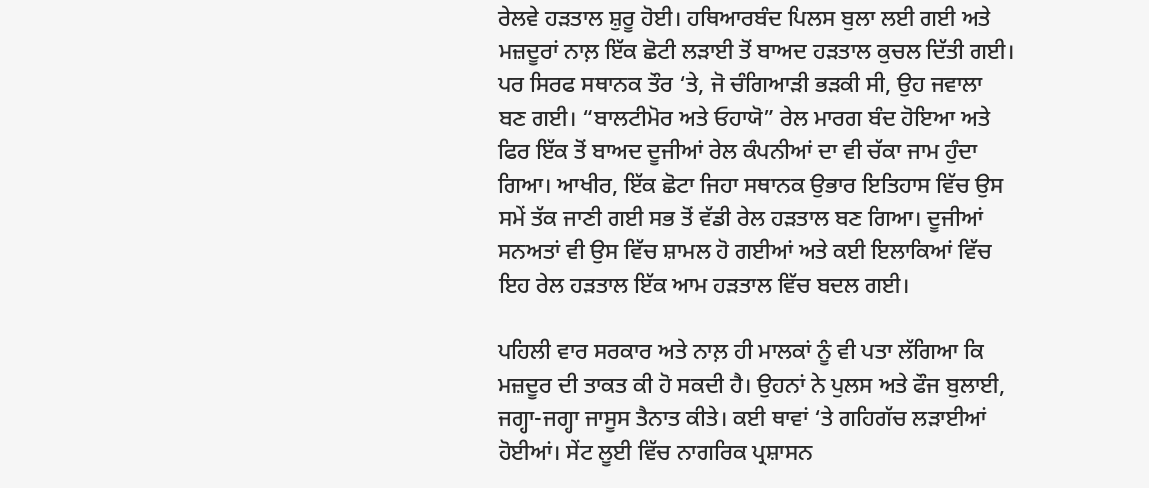ਰੇਲਵੇ ਹੜਤਾਲ ਸ਼ੁਰੂ ਹੋਈ। ਹਥਿਆਰਬੰਦ ਪਿਲਸ ਬੁਲਾ ਲਈ ਗਈ ਅਤੇ ਮਜ਼ਦੂਰਾਂ ਨਾਲ਼ ਇੱਕ ਛੋਟੀ ਲੜਾਈ ਤੋਂ ਬਾਅਦ ਹੜਤਾਲ ਕੁਚਲ ਦਿੱਤੀ ਗਈ। ਪਰ ਸਿਰਫ ਸਥਾਨਕ ਤੌਰ ‘ਤੇ, ਜੋ ਚੰਗਿਆੜੀ ਭੜਕੀ ਸੀ, ਉਹ ਜਵਾਲਾ ਬਣ ਗਈ। “ਬਾਲਟੀਮੋਰ ਅਤੇ ਓਹਾਯੋ” ਰੇਲ ਮਾਰਗ ਬੰਦ ਹੋਇਆ ਅਤੇ ਫਿਰ ਇੱਕ ਤੋਂ ਬਾਅਦ ਦੂਜੀਆਂ ਰੇਲ ਕੰਪਨੀਆਂ ਦਾ ਵੀ ਚੱਕਾ ਜਾਮ ਹੁੰਦਾ ਗਿਆ। ਆਖੀਰ, ਇੱਕ ਛੋਟਾ ਜਿਹਾ ਸਥਾਨਕ ਉਭਾਰ ਇਤਿਹਾਸ ਵਿੱਚ ਉਸ ਸਮੇਂ ਤੱਕ ਜਾਣੀ ਗਈ ਸਭ ਤੋਂ ਵੱਡੀ ਰੇਲ ਹੜਤਾਲ ਬਣ ਗਿਆ। ਦੂਜੀਆਂ ਸਨਅਤਾਂ ਵੀ ਉਸ ਵਿੱਚ ਸ਼ਾਮਲ ਹੋ ਗਈਆਂ ਅਤੇ ਕਈ ਇਲਾਕਿਆਂ ਵਿੱਚ ਇਹ ਰੇਲ ਹੜਤਾਲ ਇੱਕ ਆਮ ਹੜਤਾਲ ਵਿੱਚ ਬਦਲ ਗਈ।

ਪਹਿਲੀ ਵਾਰ ਸਰਕਾਰ ਅਤੇ ਨਾਲ਼ ਹੀ ਮਾਲਕਾਂ ਨੂੰ ਵੀ ਪਤਾ ਲੱਗਿਆ ਕਿ ਮਜ਼ਦੂਰ ਦੀ ਤਾਕਤ ਕੀ ਹੋ ਸਕਦੀ ਹੈ। ਉਹਨਾਂ ਨੇ ਪੁਲਸ ਅਤੇ ਫੌਜ ਬੁਲਾਈ, ਜਗ੍ਹਾ-ਜਗ੍ਹਾ ਜਾਸੂਸ ਤੈਨਾਤ ਕੀਤੇ। ਕਈ ਥਾਵਾਂ ‘ਤੇ ਗਹਿਗੱਚ ਲੜਾਈਆਂ ਹੋਈਆਂ। ਸੇਂਟ ਲੂਈ ਵਿੱਚ ਨਾਗਰਿਕ ਪ੍ਰਸ਼ਾਸਨ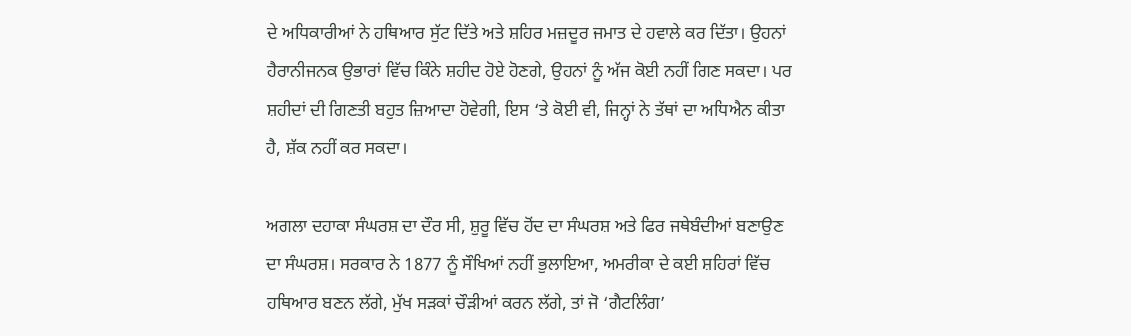ਦੇ ਅਧਿਕਾਰੀਆਂ ਨੇ ਹਥਿਆਰ ਸੁੱਟ ਦਿੱਤੇ ਅਤੇ ਸ਼ਹਿਰ ਮਜ਼ਦੂਰ ਜਮਾਤ ਦੇ ਹਵਾਲੇ ਕਰ ਦਿੱਤਾ। ਉਹਨਾਂ ਹੈਰਾਨੀਜਨਕ ਉਭਾਰਾਂ ਵਿੱਚ ਕਿੰਨੇ ਸ਼ਹੀਦ ਹੋਏ ਹੋਣਗੇ, ਉਹਨਾਂ ਨੂੰ ਅੱਜ ਕੋਈ ਨਹੀਂ ਗਿਣ ਸਕਦਾ। ਪਰ ਸ਼ਹੀਦਾਂ ਦੀ ਗਿਣਤੀ ਬਹੁਤ ਜ਼ਿਆਦਾ ਹੋਵੇਗੀ, ਇਸ ‘ਤੇ ਕੋਈ ਵੀ, ਜਿਨ੍ਹਾਂ ਨੇ ਤੱਥਾਂ ਦਾ ਅਧਿਐਨ ਕੀਤਾ ਹੈ, ਸ਼ੱਕ ਨਹੀਂ ਕਰ ਸਕਦਾ।

ਅਗਲਾ ਦਹਾਕਾ ਸੰਘਰਸ਼ ਦਾ ਦੌਰ ਸੀ, ਸ਼ੁਰੂ ਵਿੱਚ ਹੋਂਦ ਦਾ ਸੰਘਰਸ਼ ਅਤੇ ਫਿਰ ਜਥੇਬੰਦੀਆਂ ਬਣਾਉਣ ਦਾ ਸੰਘਰਸ਼। ਸਰਕਾਰ ਨੇ 1877 ਨੂੰ ਸੌਖਿਆਂ ਨਹੀਂ ਭੁਲਾਇਆ, ਅਮਰੀਕਾ ਦੇ ਕਈ ਸ਼ਹਿਰਾਂ ਵਿੱਚ ਹਥਿਆਰ ਬਣਨ ਲੱਗੇ, ਮੁੱਖ ਸੜਕਾਂ ਚੌੜੀਆਂ ਕਰਨ ਲੱਗੇ, ਤਾਂ ਜੋ ‘ਗੈਟਲਿੰਗ’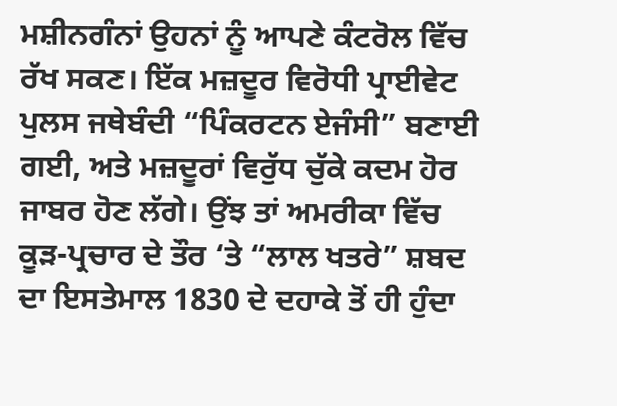ਮਸ਼ੀਨਗੰਨਾਂ ਉਹਨਾਂ ਨੂੰ ਆਪਣੇ ਕੰਟਰੋਲ ਵਿੱਚ ਰੱਖ ਸਕਣ। ਇੱਕ ਮਜ਼ਦੂਰ ਵਿਰੋਧੀ ਪ੍ਰਾਈਵੇਟ ਪੁਲਸ ਜਥੇਬੰਦੀ “ਪਿੰਕਰਟਨ ਏਜੰਸੀ” ਬਣਾਈ ਗਈ, ਅਤੇ ਮਜ਼ਦੂਰਾਂ ਵਿਰੁੱਧ ਚੁੱਕੇ ਕਦਮ ਹੋਰ ਜਾਬਰ ਹੋਣ ਲੱਗੇ। ਉਂਝ ਤਾਂ ਅਮਰੀਕਾ ਵਿੱਚ ਕੂੜ-ਪ੍ਰਚਾਰ ਦੇ ਤੌਰ ‘ਤੇ “ਲਾਲ ਖਤਰੇ” ਸ਼ਬਦ ਦਾ ਇਸਤੇਮਾਲ 1830 ਦੇ ਦਹਾਕੇ ਤੋਂ ਹੀ ਹੁੰਦਾ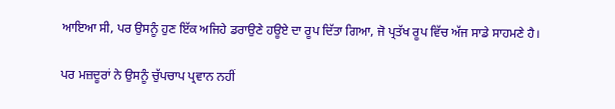ਆਇਆ ਸੀ, ਪਰ ਉਸਨੂੰ ਹੁਣ ਇੱਕ ਅਜਿਹੇ ਡਰਾਉਣੇ ਹਊਏ ਦਾ ਰੂਪ ਦਿੱਤਾ ਗਿਆ, ਜੋ ਪ੍ਰਤੱਖ ਰੂਪ ਵਿੱਚ ਅੱਜ ਸਾਡੇ ਸਾਹਮਣੇ ਹੈ।

ਪਰ ਮਜ਼ਦੂਰਾਂ ਨੇ ਉਸਨੂੰ ਚੁੱਪਚਾਪ ਪ੍ਰਵਾਨ ਨਹੀਂ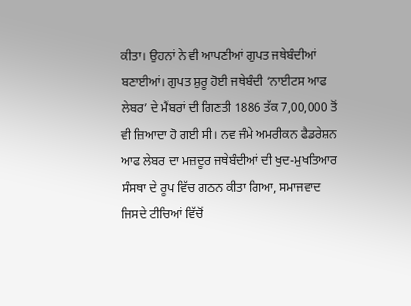ਕੀਤਾ। ਉਹਨਾਂ ਨੇ ਵੀ ਆਪਣੀਆਂ ਗੁਪਤ ਜਥੇਬੰਦੀਆਂ ਬਣਾਈਆਂ। ਗੁਪਤ ਸ਼ੁਰੂ ਹੋਈ ਜਥੇਬੰਦੀ ‘ਨਾਈਟਸ ਆਫ ਲੇਬਰ’ ਦੇ ਮੈਂਬਰਾਂ ਦੀ ਗਿਣਤੀ 1886 ਤੱਕ 7,00,000 ਤੋਂ ਵੀ ਜ਼ਿਆਦਾ ਹੋ ਗਈ ਸੀ। ਨਵ ਜੰਮੇ ਅਮਰੀਕਨ ਫੈਡਰੇਸ਼ਨ ਆਫ ਲੇਬਰ ਦਾ ਮਜ਼ਦੂਰ ਜਥੇਬੰਦੀਆਂ ਦੀ ਖੁਦ-ਮੁਖਤਿਆਰ ਸੰਸਥਾ ਦੇ ਰੂਪ ਵਿੱਚ ਗਠਨ ਕੀਤਾ ਗਿਆ, ਸਮਾਜਵਾਦ ਜਿਸਦੇ ਟੀਚਿਆਂ ਵਿੱਚੋਂ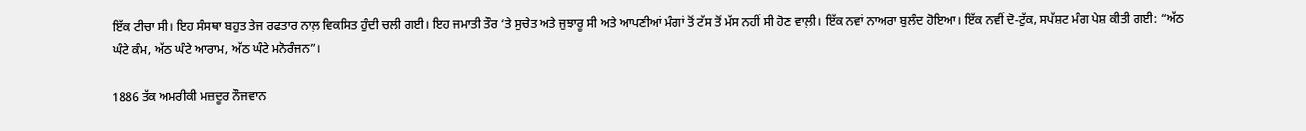ਇੱਕ ਟੀਚਾ ਸੀ। ਇਹ ਸੰਸਥਾ ਬਹੁਤ ਤੇਜ ਰਫਤਾਰ ਨਾਲ਼ ਵਿਕਸਿਤ ਹੁੰਦੀ ਚਲੀ ਗਈ। ਇਹ ਜਮਾਤੀ ਤੌਰ ‘ਤੇ ਸੁਚੇਤ ਅਤੇ ਜੁਝਾਰੂ ਸੀ ਅਤੇ ਆਪਣੀਆਂ ਮੰਗਾਂ ਤੋਂ ਟੱਸ ਤੋਂ ਮੱਸ ਨਹੀਂ ਸੀ ਹੋਣ ਵਾਲ਼ੀ। ਇੱਕ ਨਵਾਂ ਨਾਅਰਾ ਬੁਲੰਦ ਹੋਇਆ। ਇੱਕ ਨਵੀਂ ਦੋ-ਟੁੱਕ, ਸਪੱਸ਼ਟ ਮੰਗ ਪੇਸ਼ ਕੀਤੀ ਗਈ: “ਅੱਠ ਘੰਟੇ ਕੰਮ, ਅੱਠ ਘੰਟੇ ਆਰਾਮ, ਅੱਠ ਘੰਟੇ ਮਨੋਰੰਜਨ”।

1886 ਤੱਕ ਅਮਰੀਕੀ ਮਜ਼ਦੂਰ ਨੌਜਵਾਨ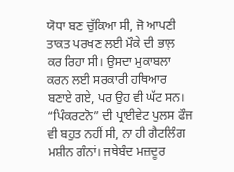ਯੋਧਾ ਬਣ ਚੁੱਕਿਆ ਸੀ, ਜੋ ਆਪਣੀ ਤਾਕਤ ਪਰਖਣ ਲਈ ਮੌਕੇ ਦੀ ਭਾਲ਼ ਕਰ ਰਿਹਾ ਸੀ। ਉਸਦਾ ਮੁਕਾਬਲਾ ਕਰਨ ਲਈ ਸਰਕਾਰੀ ਹਥਿਆਰ ਬਣਾਏ ਗਏ, ਪਰ ਉਹ ਵੀ ਘੱਟ ਸਨ। “ਪਿੰਕਰਟਨੋ” ਦੀ ਪ੍ਰਾਈਵੇਟ ਪੁਲਸ ਫੌਜ ਵੀ ਬਹੁਤ ਨਹੀਂ ਸੀ, ਨਾ ਹੀ ਗੈਟਲਿੰਗ ਮਸ਼ੀਨ ਗੰਨਾਂ। ਜਥੇਬੰਦ ਮਜ਼ਦੂਰ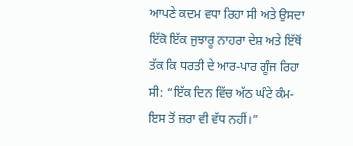ਆਪਣੇ ਕਦਮ ਵਧਾ ਰਿਹਾ ਸੀ ਅਤੇ ਉਸਦਾ ਇੱਕੋ ਇੱਕ ਜੁਝਾਰੂ ਨਾਹਰਾ ਦੇਸ਼ ਅਤੇ ਇੱਥੋਂ ਤੱਕ ਕਿ ਧਰਤੀ ਦੇ ਆਰ-ਪਾਰ ਗੂੰਜ ਰਿਹਾ ਸੀ: “ਇੱਕ ਦਿਨ ਵਿੱਚ ਅੱਠ ਘੰਟੇ ਕੰਮ- ਇਸ ਤੋਂ ਜ਼ਰਾ ਵੀ ਵੱਧ ਨਹੀਂ।”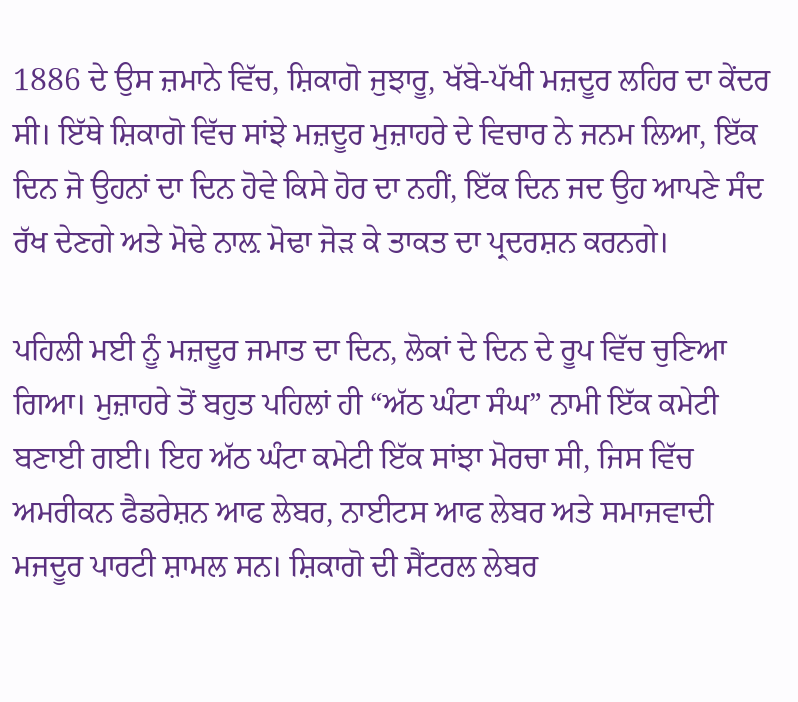1886 ਦੇ ਉਸ ਜ਼ਮਾਨੇ ਵਿੱਚ, ਸ਼ਿਕਾਗੋ ਜੁਝਾਰੂ, ਖੱਬੇ-ਪੱਖੀ ਮਜ਼ਦੂਰ ਲਹਿਰ ਦਾ ਕੇਂਦਰ ਸੀ। ਇੱਥੇ ਸ਼ਿਕਾਗੋ ਵਿੱਚ ਸਾਂਝੇ ਮਜ਼ਦੂਰ ਮੁਜ਼ਾਹਰੇ ਦੇ ਵਿਚਾਰ ਨੇ ਜਨਮ ਲਿਆ, ਇੱਕ ਦਿਨ ਜੋ ਉਹਨਾਂ ਦਾ ਦਿਨ ਹੋਵੇ ਕਿਸੇ ਹੋਰ ਦਾ ਨਹੀਂ, ਇੱਕ ਦਿਨ ਜਦ ਉਹ ਆਪਣੇ ਸੰਦ ਰੱਖ ਦੇਣਗੇ ਅਤੇ ਮੋਢੇ ਨਾਲ਼ ਮੋਢਾ ਜੋੜ ਕੇ ਤਾਕਤ ਦਾ ਪ੍ਰਦਰਸ਼ਨ ਕਰਨਗੇ।

ਪਹਿਲੀ ਮਈ ਨੂੰ ਮਜ਼ਦੂਰ ਜਮਾਤ ਦਾ ਦਿਨ, ਲੋਕਾਂ ਦੇ ਦਿਨ ਦੇ ਰੂਪ ਵਿੱਚ ਚੁਣਿਆ ਗਿਆ। ਮੁਜ਼ਾਹਰੇ ਤੋਂ ਬਹੁਤ ਪਹਿਲਾਂ ਹੀ “ਅੱਠ ਘੰਟਾ ਸੰਘ” ਨਾਮੀ ਇੱਕ ਕਮੇਟੀ ਬਣਾਈ ਗਈ। ਇਹ ਅੱਠ ਘੰਟਾ ਕਮੇਟੀ ਇੱਕ ਸਾਂਝਾ ਮੋਰਚਾ ਸੀ, ਜਿਸ ਵਿੱਚ ਅਮਰੀਕਨ ਫੈਡਰੇਸ਼ਨ ਆਫ ਲੇਬਰ, ਨਾਈਟਸ ਆਫ ਲੇਬਰ ਅਤੇ ਸਮਾਜਵਾਦੀ ਮਜਦੂਰ ਪਾਰਟੀ ਸ਼ਾਮਲ ਸਨ। ਸ਼ਿਕਾਗੋ ਦੀ ਸੈਂਟਰਲ ਲੇਬਰ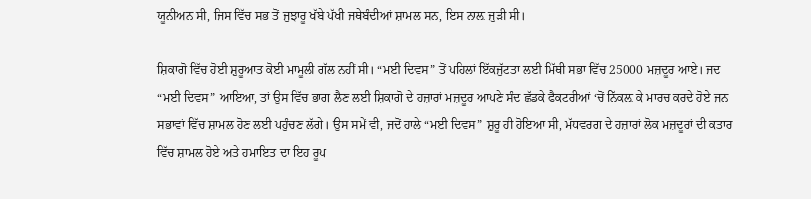ਯੂਨੀਅਨ ਸੀ, ਜਿਸ ਵਿੱਚ ਸਭ ਤੋਂ ਜੁਝਾਰੂ ਖੱਬੇ ਪੱਖੀ ਜਥੇਬੰਦੀਆਂ ਸ਼ਾਮਲ ਸਨ, ਇਸ ਨਾਲ਼ ਜੁੜੀ ਸੀ।

ਸ਼ਿਕਾਗੋ ਵਿੱਚ ਹੋਈ ਸ਼ੁਰੂਆਤ ਕੋਈ ਮਾਮੂਲੀ ਗੱਲ ਨਹੀਂ ਸੀ। “ਮਈ ਦਿਵਸ” ਤੋਂ ਪਹਿਲਾਂ ਇੱਕਜੁੱਟਤਾ ਲਈ ਮਿੱਥੀ ਸਭਾ ਵਿੱਚ 25000 ਮਜ਼ਦੂਰ ਆਏ। ਜਦ “ਮਈ ਦਿਵਸ” ਆਇਆ, ਤਾਂ ਉਸ ਵਿੱਚ ਭਾਗ ਲੈਣ ਲਈ ਸ਼ਿਕਾਗੋ ਦੇ ਹਜ਼ਾਰਾਂ ਮਜ਼ਦੂਰ ਆਪਣੇ ਸੰਦ ਛੱਡਕੇ ਫੈਕਟਰੀਆਂ ‘ਚੋਂ ਨਿੱਕਲ਼ ਕੇ ਮਾਰਚ ਕਰਦੇ ਹੋਏ ਜਨ ਸਭਾਵਾਂ ਵਿੱਚ ਸ਼ਾਮਲ ਹੋਣ ਲਈ ਪਹੁੰਚਣ ਲੱਗੇ। ਉਸ ਸਮੇਂ ਵੀ, ਜਦੋਂ ਹਾਲੇ “ਮਈ ਦਿਵਸ” ਸ਼ੁਰੂ ਹੀ ਹੋਇਆ ਸੀ, ਮੱਧਵਰਗ ਦੇ ਹਜ਼ਾਰਾਂ ਲੋਕ ਮਜ਼ਦੂਰਾਂ ਦੀ ਕਤਾਰ ਵਿੱਚ ਸ਼ਾਮਲ ਹੋਏ ਅਤੇ ਹਮਾਇਤ ਦਾ ਇਹ ਰੂਪ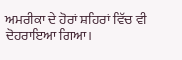ਅਮਰੀਕਾ ਦੇ ਹੋਰਾਂ ਸ਼ਹਿਰਾਂ ਵਿੱਚ ਵੀ ਦੋਹਰਾਇਆ ਗਿਆ।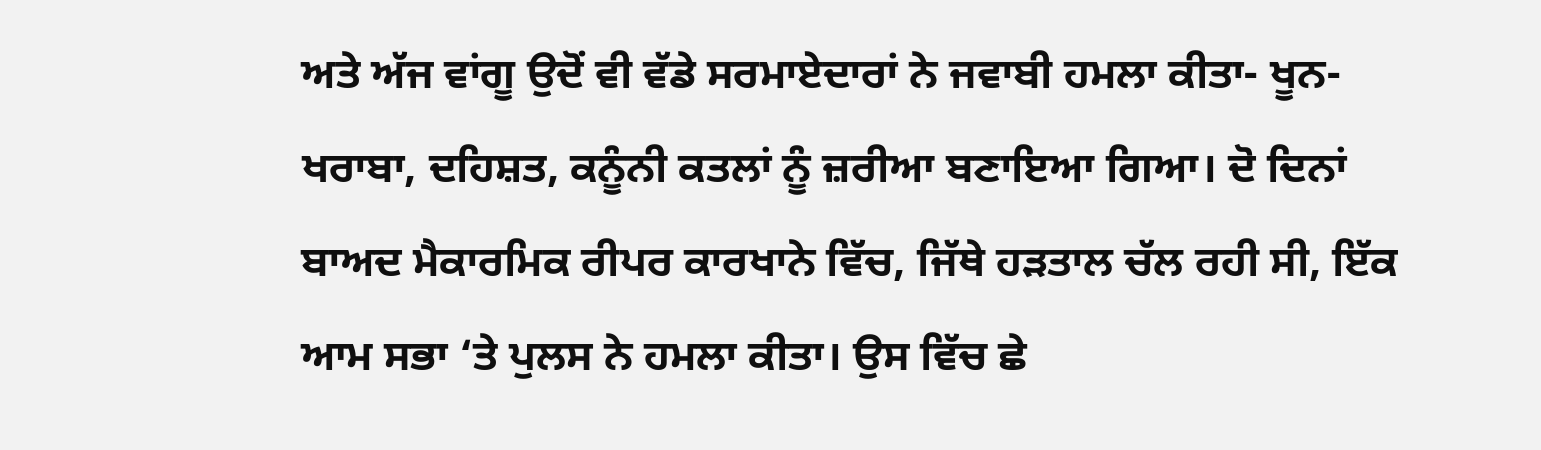ਅਤੇ ਅੱਜ ਵਾਂਗੂ ਉਦੋਂ ਵੀ ਵੱਡੇ ਸਰਮਾਏਦਾਰਾਂ ਨੇ ਜਵਾਬੀ ਹਮਲਾ ਕੀਤਾ- ਖੂਨ-ਖਰਾਬਾ, ਦਹਿਸ਼ਤ, ਕਨੂੰਨੀ ਕਤਲਾਂ ਨੂੰ ਜ਼ਰੀਆ ਬਣਾਇਆ ਗਿਆ। ਦੋ ਦਿਨਾਂ ਬਾਅਦ ਮੈਕਾਰਮਿਕ ਰੀਪਰ ਕਾਰਖਾਨੇ ਵਿੱਚ, ਜਿੱਥੇ ਹੜਤਾਲ ਚੱਲ ਰਹੀ ਸੀ, ਇੱਕ ਆਮ ਸਭਾ ‘ਤੇ ਪੁਲਸ ਨੇ ਹਮਲਾ ਕੀਤਾ। ਉਸ ਵਿੱਚ ਛੇ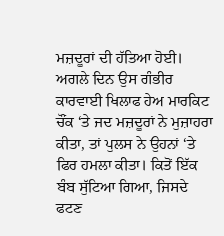ਮਜ਼ਦੂਰਾਂ ਦੀ ਹੱਤਿਆ ਹੋਈ। ਅਗਲੇ ਦਿਨ ਉਸ ਗੰਭੀਰ ਕਾਰਵਾਈ ਖਿਲਾਫ ਹੇਅ ਮਾਰਕਿਟ ਚੌਂਕ ‘ਤੇ ਜਦ ਮਜ਼ਦੂਰਾਂ ਨੇ ਮੁਜ਼ਾਹਰਾ ਕੀਤਾ, ਤਾਂ ਪੁਲਸ ਨੇ ਉਹਨਾਂ ‘ਤੇ ਫਿਰ ਹਮਲਾ ਕੀਤਾ। ਕਿਤੋਂ ਇੱਕ ਬੰਬ ਸੁੱਟਿਆ ਗਿਆ, ਜਿਸਦੇ ਫਟਣ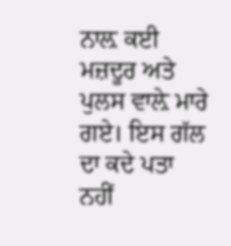ਨਾਲ਼ ਕਈ ਮਜ਼ਦੂਰ ਅਤੇ ਪੁਲਸ ਵਾਲ਼ੇ ਮਾਰੇ ਗਏ। ਇਸ ਗੱਲ ਦਾ ਕਦੇ ਪਤਾ ਨਹੀਂ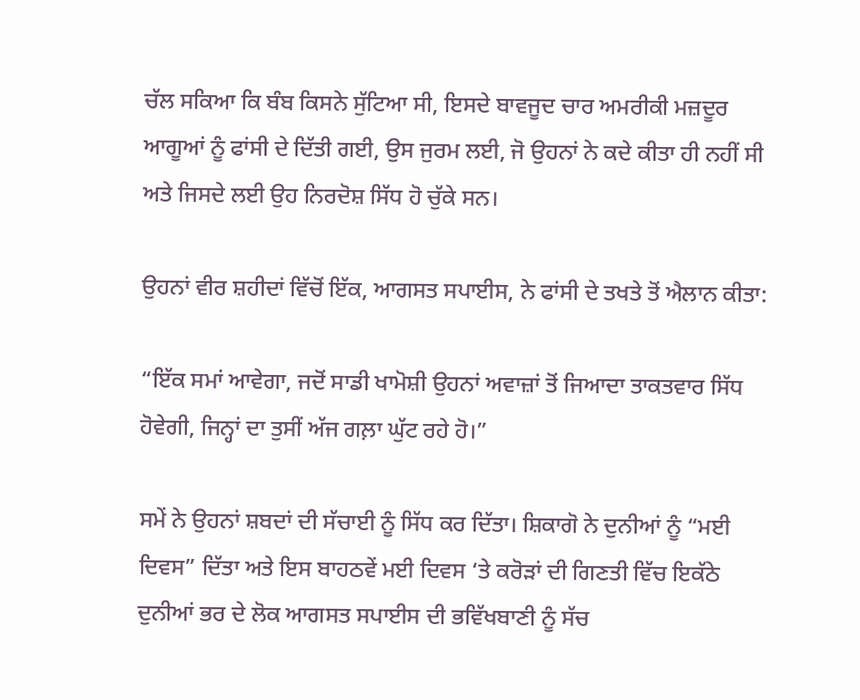ਚੱਲ ਸਕਿਆ ਕਿ ਬੰਬ ਕਿਸਨੇ ਸੁੱਟਿਆ ਸੀ, ਇਸਦੇ ਬਾਵਜੂਦ ਚਾਰ ਅਮਰੀਕੀ ਮਜ਼ਦੂਰ ਆਗੂਆਂ ਨੂੰ ਫਾਂਸੀ ਦੇ ਦਿੱਤੀ ਗਈ, ਉਸ ਜੁਰਮ ਲਈ, ਜੋ ਉਹਨਾਂ ਨੇ ਕਦੇ ਕੀਤਾ ਹੀ ਨਹੀਂ ਸੀ ਅਤੇ ਜਿਸਦੇ ਲਈ ਉਹ ਨਿਰਦੋਸ਼ ਸਿੱਧ ਹੋ ਚੁੱਕੇ ਸਨ।

ਉਹਨਾਂ ਵੀਰ ਸ਼ਹੀਦਾਂ ਵਿੱਚੋਂ ਇੱਕ, ਆਗਸਤ ਸਪਾਈਸ, ਨੇ ਫਾਂਸੀ ਦੇ ਤਖਤੇ ਤੋਂ ਐਲਾਨ ਕੀਤਾ:

“ਇੱਕ ਸਮਾਂ ਆਵੇਗਾ, ਜਦੋਂ ਸਾਡੀ ਖਾਮੋਸ਼ੀ ਉਹਨਾਂ ਅਵਾਜ਼ਾਂ ਤੋਂ ਜਿਆਦਾ ਤਾਕਤਵਾਰ ਸਿੱਧ ਹੋਵੇਗੀ, ਜਿਨ੍ਹਾਂ ਦਾ ਤੁਸੀਂ ਅੱਜ ਗਲ਼ਾ ਘੁੱਟ ਰਹੇ ਹੋ।”

ਸਮੇਂ ਨੇ ਉਹਨਾਂ ਸ਼ਬਦਾਂ ਦੀ ਸੱਚਾਈ ਨੂੰ ਸਿੱਧ ਕਰ ਦਿੱਤਾ। ਸ਼ਿਕਾਗੋ ਨੇ ਦੁਨੀਆਂ ਨੂੰ “ਮਈ ਦਿਵਸ” ਦਿੱਤਾ ਅਤੇ ਇਸ ਬਾਹਠਵੇਂ ਮਈ ਦਿਵਸ ‘ਤੇ ਕਰੋੜਾਂ ਦੀ ਗਿਣਤੀ ਵਿੱਚ ਇਕੱਠੇ ਦੁਨੀਆਂ ਭਰ ਦੇ ਲੋਕ ਆਗਸਤ ਸਪਾਈਸ ਦੀ ਭਵਿੱਖਬਾਣੀ ਨੂੰ ਸੱਚ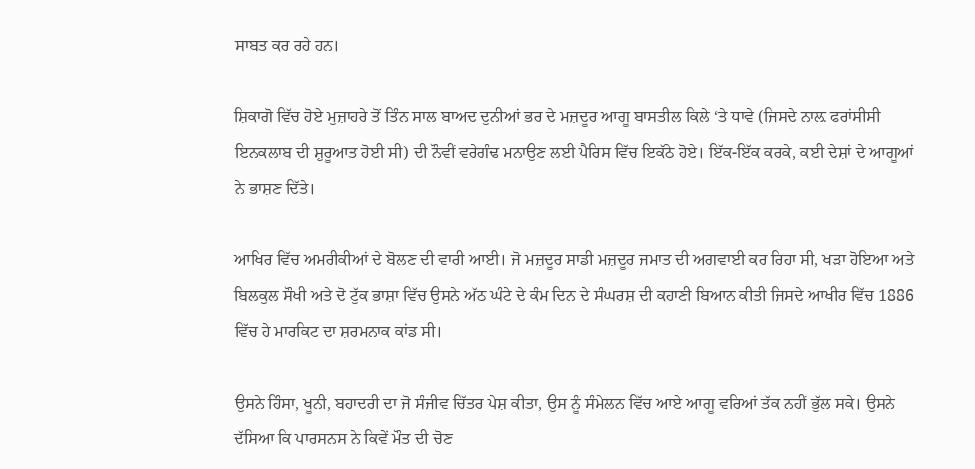ਸਾਬਤ ਕਰ ਰਹੇ ਹਨ।

ਸ਼ਿਕਾਗੋ ਵਿੱਚ ਹੋਏ ਮੁਜ਼ਾਹਰੇ ਤੋਂ ਤਿੰਨ ਸਾਲ ਬਾਅਦ ਦੁਨੀਆਂ ਭਰ ਦੇ ਮਜ਼ਦੂਰ ਆਗੂ ਬਾਸਤੀਲ ਕਿਲੇ ‘ਤੇ ਧਾਵੇ (ਜਿਸਦੇ ਨਾਲ਼ ਫਰਾਂਸੀਸੀ ਇਨਕਲਾਬ ਦੀ ਸ਼ੁਰੂਆਤ ਹੋਈ ਸੀ) ਦੀ ਨੌਵੀਂ ਵਰੇਗੰਢ ਮਨਾਉਣ ਲਈ ਪੈਰਿਸ ਵਿੱਚ ਇਕੱਠੇ ਹੋਏ। ਇੱਕ-ਇੱਕ ਕਰਕੇ, ਕਈ ਦੇਸ਼ਾਂ ਦੇ ਆਗੂਆਂ ਨੇ ਭਾਸ਼ਣ ਦਿੱਤੇ।

ਆਖਿਰ ਵਿੱਚ ਅਮਰੀਕੀਆਂ ਦੇ ਬੋਲਣ ਦੀ ਵਾਰੀ ਆਈ। ਜੋ ਮਜ਼ਦੂਰ ਸਾਡੀ ਮਜ਼ਦੂਰ ਜਮਾਤ ਦੀ ਅਗਵਾਈ ਕਰ ਰਿਹਾ ਸੀ, ਖੜਾ ਹੋਇਆ ਅਤੇ ਬਿਲਕੁਲ ਸੌਖੀ ਅਤੇ ਦੋ ਟੁੱਕ ਭਾਸ਼ਾ ਵਿੱਚ ਉਸਨੇ ਅੱਠ ਘੰਟੇ ਦੇ ਕੰਮ ਦਿਨ ਦੇ ਸੰਘਰਸ਼ ਦੀ ਕਹਾਣੀ ਬਿਆਨ ਕੀਤੀ ਜਿਸਦੇ ਆਖੀਰ ਵਿੱਚ 1886 ਵਿੱਚ ਹੇ ਮਾਰਕਿਟ ਦਾ ਸ਼ਰਮਨਾਕ ਕਾਂਡ ਸੀ।

ਉਸਨੇ ਹਿੰਸਾ, ਖੂਨੀ, ਬਹਾਦਰੀ ਦਾ ਜੋ ਸੰਜੀਵ ਚਿੱਤਰ ਪੇਸ਼ ਕੀਤਾ, ਉਸ ਨੂੰ ਸੰਮੇਲਨ ਵਿੱਚ ਆਏ ਆਗੂ ਵਰਿਆਂ ਤੱਕ ਨਹੀਂ ਭੁੱਲ ਸਕੇ। ਉਸਨੇ ਦੱਸਿਆ ਕਿ ਪਾਰਸਨਸ ਨੇ ਕਿਵੇਂ ਮੌਤ ਦੀ ਚੋਣ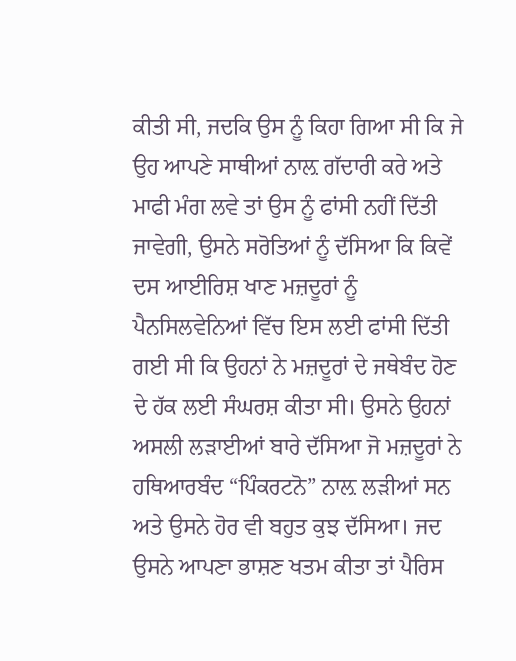ਕੀਤੀ ਸੀ, ਜਦਕਿ ਉਸ ਨੂੰ ਕਿਹਾ ਗਿਆ ਸੀ ਕਿ ਜੇ ਉਹ ਆਪਣੇ ਸਾਥੀਆਂ ਨਾਲ਼ ਗੱਦਾਰੀ ਕਰੇ ਅਤੇ ਮਾਫੀ ਮੰਗ ਲਵੇ ਤਾਂ ਉਸ ਨੂੰ ਫਾਂਸੀ ਨਹੀਂ ਦਿੱਤੀ ਜਾਵੇਗੀ, ਉਸਨੇ ਸਰੋਤਿਆਂ ਨੂੰ ਦੱਸਿਆ ਕਿ ਕਿਵੇਂ ਦਸ ਆਈਰਿਸ਼ ਖਾਣ ਮਜ਼ਦੂਰਾਂ ਨੂੰ ਪੈਨਸਿਲਵੇਨਿਆਂ ਵਿੱਚ ਇਸ ਲਈ ਫਾਂਸੀ ਦਿੱਤੀ ਗਈ ਸੀ ਕਿ ਉਹਨਾਂ ਨੇ ਮਜ਼ਦੂਰਾਂ ਦੇ ਜਥੇਬੰਦ ਹੋਣ ਦੇ ਹੱਕ ਲਈ ਸੰਘਰਸ਼ ਕੀਤਾ ਸੀ। ਉਸਨੇ ਉਹਨਾਂ ਅਸਲੀ ਲੜਾਈਆਂ ਬਾਰੇ ਦੱਸਿਆ ਜੋ ਮਜ਼ਦੂਰਾਂ ਨੇ ਹਥਿਆਰਬੰਦ “ਪਿੰਕਰਟਨੋ” ਨਾਲ਼ ਲੜੀਆਂ ਸਨ ਅਤੇ ਉਸਨੇ ਹੋਰ ਵੀ ਬਹੁਤ ਕੁਝ ਦੱਸਿਆ। ਜਦ ਉਸਨੇ ਆਪਣਾ ਭਾਸ਼ਣ ਖਤਮ ਕੀਤਾ ਤਾਂ ਪੈਰਿਸ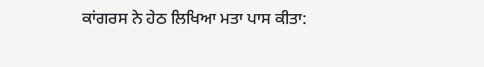ਕਾਂਗਰਸ ਨੇ ਹੇਠ ਲਿਖਿਆ ਮਤਾ ਪਾਸ ਕੀਤਾ: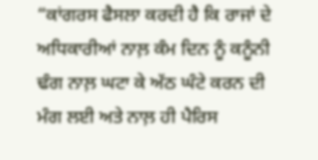“ਕਾਂਗਰਸ ਫੈਸਲਾ ਕਰਦੀ ਹੈ ਕਿ ਰਾਜਾਂ ਦੇ ਅਧਿਕਾਰੀਆਂ ਨਾਲ਼ ਕੰਮ ਦਿਨ ਨੂੰ ਕਨੂੰਨੀ ਢੰਗ ਨਾਲ਼ ਘਟਾ ਕੇ ਅੱਠ ਘੰਟੇ ਕਰਨ ਦੀ ਮੰਗ ਲਈ ਅਤੇ ਨਾਲ਼ ਹੀ ਪੈਰਿਸ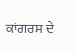ਕਾਂਗਰਸ ਦੇ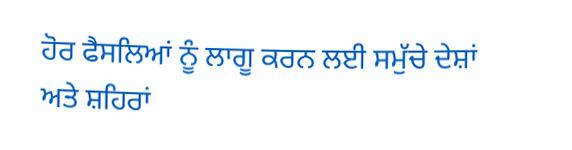ਹੋਰ ਫੈਸਲਿਆਂ ਨੂੰ ਲਾਗੂ ਕਰਨ ਲਈ ਸਮੁੱਚੇ ਦੇਸ਼ਾਂ ਅਤੇ ਸ਼ਹਿਰਾਂ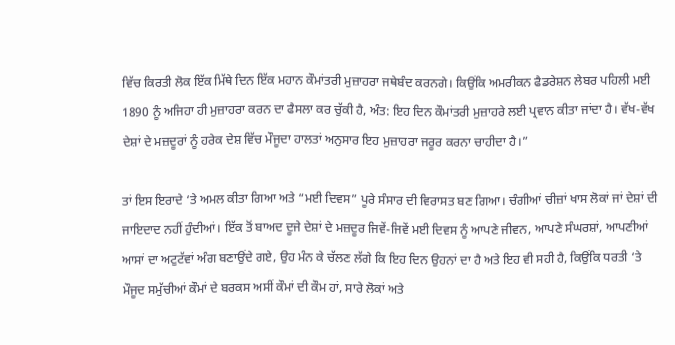ਵਿੱਚ ਕਿਰਤੀ ਲੋਕ ਇੱਕ ਮਿੱਥੇ ਦਿਨ ਇੱਕ ਮਹਾਨ ਕੌਮਾਂਤਰੀ ਮੁਜ਼ਾਹਰਾ ਜਥੇਬੰਦ ਕਰਨਗੇ। ਕਿਉਂਕਿ ਅਮਰੀਕਨ ਫੈਡਰੇਸ਼ਨ ਲੇਬਰ ਪਹਿਲੀ ਮਈ 1890 ਨੂੰ ਅਜਿਹਾ ਹੀ ਮੁਜ਼ਾਹਰਾ ਕਰਨ ਦਾ ਫੈਸਲਾ ਕਰ ਚੁੱਕੀ ਹੈ, ਅੰਤ: ਇਹ ਦਿਨ ਕੌਮਾਂਤਰੀ ਮੁਜ਼ਾਹਰੇ ਲਈ ਪ੍ਰਵਾਨ ਕੀਤਾ ਜਾਂਦਾ ਹੈ। ਵੱਖ-ਵੱਖ ਦੇਸ਼ਾਂ ਦੇ ਮਜ਼ਦੂਰਾਂ ਨੂੰ ਹਰੇਕ ਦੇਸ਼ ਵਿੱਚ ਮੌਜੂਦਾ ਹਾਲਤਾਂ ਅਨੁਸਾਰ ਇਹ ਮੁਜ਼ਾਹਰਾ ਜਰੂਰ ਕਰਨਾ ਚਾਹੀਦਾ ਹੈ।”

ਤਾਂ ਇਸ ਇਰਾਦੇ ‘ਤੇ ਅਮਲ ਕੀਤਾ ਗਿਆ ਅਤੇ “ਮਈ ਦਿਵਸ” ਪੂਰੇ ਸੰਸਾਰ ਦੀ ਵਿਰਾਸਤ ਬਣ ਗਿਆ। ਚੰਗੀਆਂ ਚੀਜ਼ਾਂ ਖਾਸ ਲੋਕਾਂ ਜਾਂ ਦੇਸ਼ਾਂ ਦੀ ਜਾਇਦਾਦ ਨਹੀਂ ਹੁੰਦੀਆਂ। ਇੱਕ ਤੋਂ ਬਾਅਦ ਦੂਜੇ ਦੇਸ਼ਾਂ ਦੇ ਮਜ਼ਦੂਰ ਜਿਵੇਂ-ਜਿਵੇਂ ਮਈ ਦਿਵਸ ਨੂੰ ਆਪਣੇ ਜੀਵਨ, ਆਪਣੇ ਸੰਘਰਸ਼ਾਂ, ਆਪਣੀਆਂ ਆਸਾਂ ਦਾ ਅਟੁਟੱਵਾਂ ਅੰਗ ਬਣਾਉਂਦੇ ਗਏ, ਉਹ ਮੰਨ ਕੇ ਚੱਲਣ ਲੱਗੇ ਕਿ ਇਹ ਦਿਨ ਉਹਨਾਂ ਦਾ ਹੈ ਅਤੇ ਇਹ ਵੀ ਸਹੀ ਹੈ, ਕਿਉਂਕਿ ਧਰਤੀ ‘ਤੇ ਮੌਜੂਦ ਸਮੁੱਚੀਆਂ ਕੌਮਾਂ ਦੇ ਬਰਕਸ ਅਸੀਂ ਕੌਮਾਂ ਦੀ ਕੌਮ ਹਾਂ, ਸਾਰੇ ਲੋਕਾਂ ਅਤੇ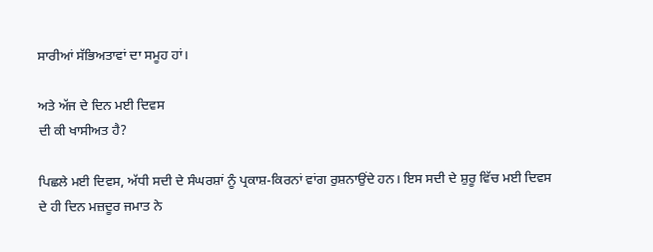ਸਾਰੀਆਂ ਸੱਭਿਅਤਾਵਾਂ ਦਾ ਸਮੂਹ ਹਾਂ।

ਅਤੇ ਅੱਜ ਦੇ ਦਿਨ ਮਈ ਦਿਵਸ
ਦੀ ਕੀ ਖਾਸੀਅਤ ਹੈ?

ਪਿਛਲੇ ਮਈ ਦਿਵਸ, ਅੱਧੀ ਸਦੀ ਦੇ ਸੰਘਰਸ਼ਾਂ ਨੂੰ ਪ੍ਰਕਾਸ਼-ਕਿਰਨਾਂ ਵਾਂਗ ਰੁਸ਼ਨਾਉਂਦੇ ਹਨ। ਇਸ ਸਦੀ ਦੇ ਸ਼ੁਰੂ ਵਿੱਚ ਮਈ ਦਿਵਸ ਦੇ ਹੀ ਦਿਨ ਮਜ਼ਦੂਰ ਜਮਾਤ ਨੇ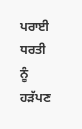ਪਰਾਈ ਧਰਤੀ ਨੂੰ ਹੜੱਪਣ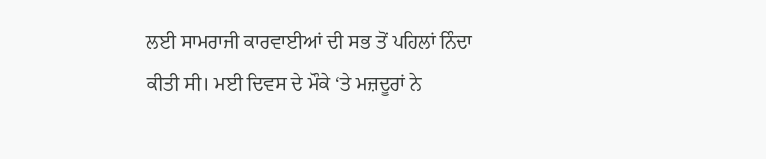ਲਈ ਸਾਮਰਾਜੀ ਕਾਰਵਾਈਆਂ ਦੀ ਸਭ ਤੋਂ ਪਹਿਲਾਂ ਨਿੰਦਾ ਕੀਤੀ ਸੀ। ਮਈ ਦਿਵਸ ਦੇ ਮੌਕੇ ‘ਤੇ ਮਜ਼ਦੂਰਾਂ ਨੇ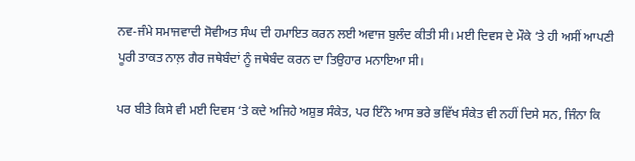ਨਵ-ਜੰਮੇ ਸਮਾਜਵਾਦੀ ਸੋਵੀਅਤ ਸੰਘ ਦੀ ਹਮਾਇਤ ਕਰਨ ਲਈ ਅਵਾਜ ਬੁਲੰਦ ਕੀਤੀ ਸੀ। ਮਈ ਦਿਵਸ ਦੇ ਮੌਕੇ ‘ਤੇ ਹੀ ਅਸੀਂ ਆਪਣੀ ਪੂਰੀ ਤਾਕਤ ਨਾਲ਼ ਗੈਰ ਜਥੇਬੰਦਾਂ ਨੂੰ ਜਥੇਬੰਦ ਕਰਨ ਦਾ ਤਿਉਹਾਰ ਮਨਾਇਆ ਸੀ।

ਪਰ ਬੀਤੇ ਕਿਸੇ ਵੀ ਮਈ ਦਿਵਸ ‘ਤੇ ਕਦੇ ਅਜਿਹੇ ਅਸ਼ੁਭ ਸੰਕੇਤ, ਪਰ ਇੰਨੇ ਆਸ ਭਰੇ ਭਵਿੱਖ ਸੰਕੇਤ ਵੀ ਨਹੀਂ ਦਿਸੇ ਸਨ, ਜਿੰਨਾ ਕਿ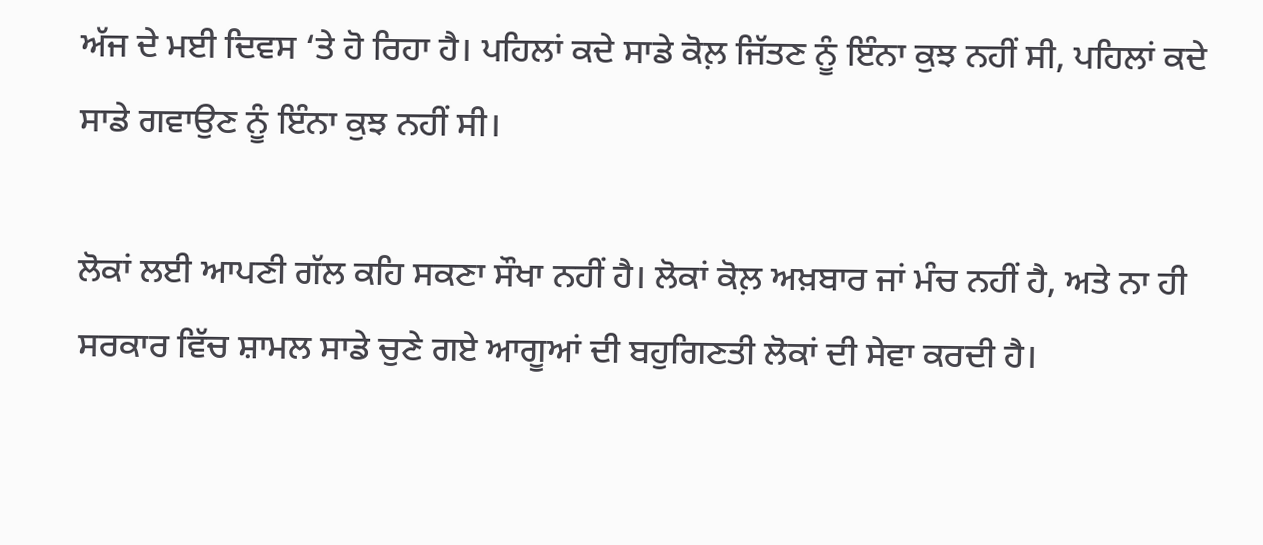ਅੱਜ ਦੇ ਮਈ ਦਿਵਸ ‘ਤੇ ਹੋ ਰਿਹਾ ਹੈ। ਪਹਿਲਾਂ ਕਦੇ ਸਾਡੇ ਕੋਲ਼ ਜਿੱਤਣ ਨੂੰ ਇੰਨਾ ਕੁਝ ਨਹੀਂ ਸੀ, ਪਹਿਲਾਂ ਕਦੇ ਸਾਡੇ ਗਵਾਉਣ ਨੂੰ ਇੰਨਾ ਕੁਝ ਨਹੀਂ ਸੀ।

ਲੋਕਾਂ ਲਈ ਆਪਣੀ ਗੱਲ ਕਹਿ ਸਕਣਾ ਸੌਖਾ ਨਹੀਂ ਹੈ। ਲੋਕਾਂ ਕੋਲ਼ ਅਖ਼ਬਾਰ ਜਾਂ ਮੰਚ ਨਹੀਂ ਹੈ, ਅਤੇ ਨਾ ਹੀ ਸਰਕਾਰ ਵਿੱਚ ਸ਼ਾਮਲ ਸਾਡੇ ਚੁਣੇ ਗਏ ਆਗੂਆਂ ਦੀ ਬਹੁਗਿਣਤੀ ਲੋਕਾਂ ਦੀ ਸੇਵਾ ਕਰਦੀ ਹੈ।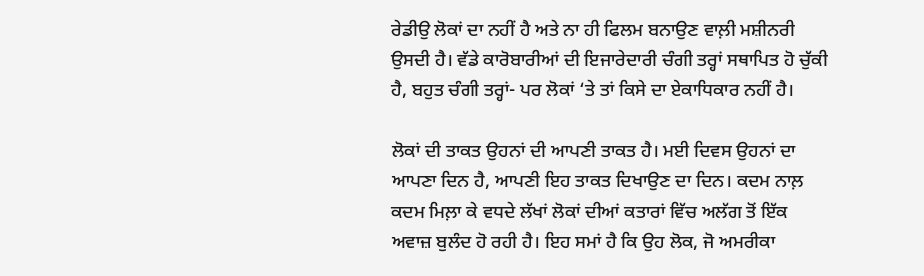ਰੇਡੀਉ ਲੋਕਾਂ ਦਾ ਨਹੀਂ ਹੈ ਅਤੇ ਨਾ ਹੀ ਫਿਲਮ ਬਨਾਉਣ ਵਾਲ਼ੀ ਮਸ਼ੀਨਰੀ ਉਸਦੀ ਹੈ। ਵੱਡੇ ਕਾਰੋਬਾਰੀਆਂ ਦੀ ਇਜਾਰੇਦਾਰੀ ਚੰਗੀ ਤਰ੍ਹਾਂ ਸਥਾਪਿਤ ਹੋ ਚੁੱਕੀ ਹੈ, ਬਹੁਤ ਚੰਗੀ ਤਰ੍ਹਾਂ- ਪਰ ਲੋਕਾਂ ‘ਤੇ ਤਾਂ ਕਿਸੇ ਦਾ ਏਕਾਧਿਕਾਰ ਨਹੀਂ ਹੈ।

ਲੋਕਾਂ ਦੀ ਤਾਕਤ ਉਹਨਾਂ ਦੀ ਆਪਣੀ ਤਾਕਤ ਹੈ। ਮਈ ਦਿਵਸ ਉਹਨਾਂ ਦਾ ਆਪਣਾ ਦਿਨ ਹੈ, ਆਪਣੀ ਇਹ ਤਾਕਤ ਦਿਖਾਉਣ ਦਾ ਦਿਨ। ਕਦਮ ਨਾਲ਼ ਕਦਮ ਮਿਲ਼ਾ ਕੇ ਵਧਦੇ ਲੱਖਾਂ ਲੋਕਾਂ ਦੀਆਂ ਕਤਾਰਾਂ ਵਿੱਚ ਅਲੱਗ ਤੋਂ ਇੱਕ ਅਵਾਜ਼ ਬੁਲੰਦ ਹੋ ਰਹੀ ਹੈ। ਇਹ ਸਮਾਂ ਹੈ ਕਿ ਉਹ ਲੋਕ, ਜੋ ਅਮਰੀਕਾ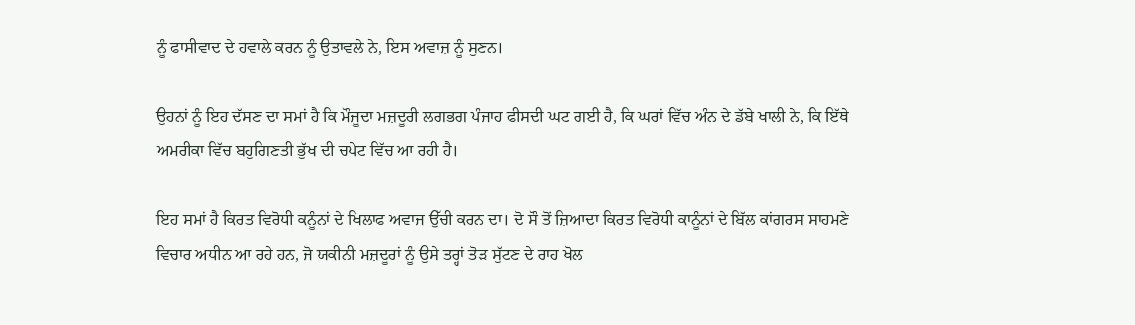ਨੂੰ ਫਾਸੀਵਾਦ ਦੇ ਹਵਾਲੇ ਕਰਨ ਨੂੰ ਉਤਾਵਲੇ ਨੇ, ਇਸ ਅਵਾਜ਼ ਨੂੰ ਸੁਣਨ।

ਉਹਨਾਂ ਨੂੰ ਇਹ ਦੱਸਣ ਦਾ ਸਮਾਂ ਹੈ ਕਿ ਮੌਜੂਦਾ ਮਜ਼ਦੂਰੀ ਲਗਭਗ ਪੰਜਾਹ ਫੀਸਦੀ ਘਟ ਗਈ ਹੈ, ਕਿ ਘਰਾਂ ਵਿੱਚ ਅੰਨ ਦੇ ਡੱਬੇ ਖਾਲੀ ਨੇ, ਕਿ ਇੱਥੇ ਅਮਰੀਕਾ ਵਿੱਚ ਬਹੁਗਿਣਤੀ ਭੁੱਖ ਦੀ ਚਪੇਟ ਵਿੱਚ ਆ ਰਹੀ ਹੈ।

ਇਹ ਸਮਾਂ ਹੈ ਕਿਰਤ ਵਿਰੋਧੀ ਕਨੂੰਨਾਂ ਦੇ ਖਿਲਾਫ ਅਵਾਜ ਉੱਚੀ ਕਰਨ ਦਾ। ਦੋ ਸੌ ਤੋਂ ਜ਼ਿਆਦਾ ਕਿਰਤ ਵਿਰੋਧੀ ਕਾਨੂੰਨਾਂ ਦੇ ਬਿੱਲ ਕਾਂਗਰਸ ਸਾਹਮਣੇ ਵਿਚਾਰ ਅਧੀਨ ਆ ਰਹੇ ਹਨ, ਜੋ ਯਕੀਨੀ ਮਜ਼ਦੂਰਾਂ ਨੂੰ ਉਸੇ ਤਰ੍ਹਾਂ ਤੋੜ ਸੁੱਟਣ ਦੇ ਰਾਹ ਖੋਲ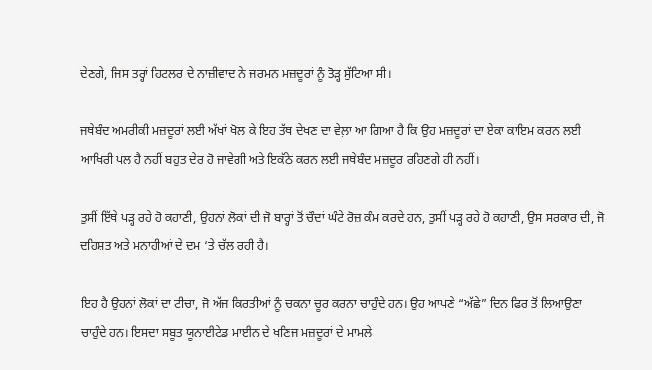ਦੇਣਗੇ, ਜਿਸ ਤਰ੍ਹਾਂ ਹਿਟਲਰ ਦੇ ਨਾਜ਼ੀਵਾਦ ਨੇ ਜਰਮਨ ਮਜ਼ਦੂਰਾਂ ਨੂੰ ਤੋੜ੍ਹ ਸੁੱਟਿਆ ਸੀ।

ਜਥੇਬੰਦ ਅਮਰੀਕੀ ਮਜ਼ਦੂਰਾਂ ਲਈ ਅੱਖਾਂ ਖੋਲ ਕੇ ਇਹ ਤੱਥ ਦੇਖਣ ਦਾ ਵੇਲ਼ਾ ਆ ਗਿਆ ਹੈ ਕਿ ਉਹ ਮਜ਼ਦੂਰਾਂ ਦਾ ਏਕਾ ਕਾਇਮ ਕਰਨ ਲਈ ਆਖਿਰੀ ਪਲ ਹੈ ਨਹੀਂ ਬਹੁਤ ਦੇਰ ਹੋ ਜਾਵੇਗੀ ਅਤੇ ਇਕੱਠੇ ਕਰਨ ਲਈ ਜਥੇਬੰਦ ਮਜ਼ਦੂਰ ਰਹਿਣਗੇ ਹੀ ਨਹੀਂ।

ਤੁਸੀਂ ਇੱਥੇ ਪੜ੍ਹ ਰਹੇ ਹੋ ਕਹਾਣੀ, ਉਹਨਾਂ ਲੋਕਾਂ ਦੀ ਜੋ ਬਾਰ੍ਹਾਂ ਤੋਂ ਚੌਦਾਂ ਘੰਟੇ ਰੋਜ਼ ਕੰਮ ਕਰਦੇ ਹਨ, ਤੁਸੀਂ ਪੜ੍ਹ ਰਹੇ ਹੋ ਕਹਾਣੀ, ਉਸ ਸਰਕਾਰ ਦੀ, ਜੋ ਦਹਿਸ਼ਤ ਅਤੇ ਮਨਾਹੀਆਂ ਦੇ ਦਮ ‘ਤੇ ਚੱਲ ਰਹੀ ਹੈ।

ਇਹ ਹੈ ਉਹਨਾਂ ਲੋਕਾਂ ਦਾ ਟੀਚਾ, ਜੋ ਅੱਜ ਕਿਰਤੀਆਂ ਨੂੰ ਚਕਨਾ ਚੂਰ ਕਰਨਾ ਚਾਹੁੰਦੇ ਹਨ। ਉਹ ਆਪਣੇ “ਅੱਛੇ” ਦਿਨ ਫਿਰ ਤੋਂ ਲਿਆਉਣਾ ਚਾਹੁੰਦੇ ਹਨ। ਇਸਦਾ ਸਬੂਤ ਯੂਨਾਈਟੇਡ ਮਾਈਨ ਦੇ ਖਣਿਜ ਮਜ਼ਦੂਰਾਂ ਦੇ ਮਾਮਲੇ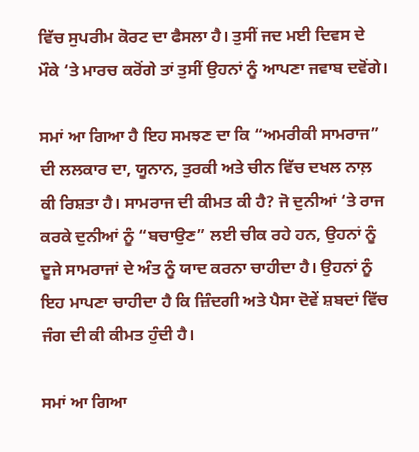ਵਿੱਚ ਸੁਪਰੀਮ ਕੋਰਟ ਦਾ ਫੈਸਲਾ ਹੈ। ਤੁਸੀਂ ਜਦ ਮਈ ਦਿਵਸ ਦੇ ਮੌਕੇ ‘ਤੇ ਮਾਰਚ ਕਰੋਂਗੇ ਤਾਂ ਤੁਸੀਂ ਉਹਨਾਂ ਨੂੰ ਆਪਣਾ ਜਵਾਬ ਦਵੋਂਗੇ।

ਸਮਾਂ ਆ ਗਿਆ ਹੈ ਇਹ ਸਮਝਣ ਦਾ ਕਿ “ਅਮਰੀਕੀ ਸਾਮਰਾਜ” ਦੀ ਲਲਕਾਰ ਦਾ, ਯੂਨਾਨ, ਤੁਰਕੀ ਅਤੇ ਚੀਨ ਵਿੱਚ ਦਖਲ ਨਾਲ਼ ਕੀ ਰਿਸ਼ਤਾ ਹੈ। ਸਾਮਰਾਜ ਦੀ ਕੀਮਤ ਕੀ ਹੈ? ਜੋ ਦੁਨੀਆਂ ‘ਤੇ ਰਾਜ ਕਰਕੇ ਦੁਨੀਆਂ ਨੂੰ “ਬਚਾਉਣ” ਲਈ ਚੀਕ ਰਹੇ ਹਨ, ਉਹਨਾਂ ਨੂੰ ਦੂਜੇ ਸਾਮਰਾਜਾਂ ਦੇ ਅੰਤ ਨੂੰ ਯਾਦ ਕਰਨਾ ਚਾਹੀਦਾ ਹੈ। ਉਹਨਾਂ ਨੂੰ ਇਹ ਮਾਪਣਾ ਚਾਹੀਦਾ ਹੈ ਕਿ ਜ਼ਿੰਦਗੀ ਅਤੇ ਪੈਸਾ ਦੋਵੇਂ ਸ਼ਬਦਾਂ ਵਿੱਚ ਜੰਗ ਦੀ ਕੀ ਕੀਮਤ ਹੁੰਦੀ ਹੈ।

ਸਮਾਂ ਆ ਗਿਆ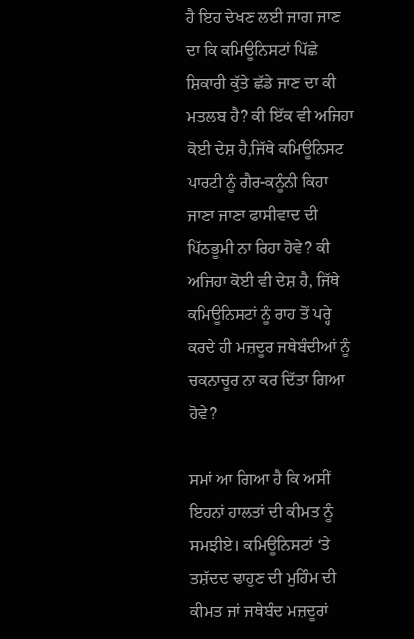ਹੈ ਇਹ ਦੇਖਣ ਲਈ ਜਾਗ ਜਾਣ ਦਾ ਕਿ ਕਮਿਊਨਿਸਟਾਂ ਪਿੱਛੇ ਸ਼ਿਕਾਰੀ ਕੁੱਤੇ ਛੱਡੇ ਜਾਣ ਦਾ ਕੀ ਮਤਲਬ ਹੈ? ਕੀ ਇੱਕ ਵੀ ਅਜਿਹਾ ਕੋਈ ਦੇਸ਼ ਹੈ,ਜਿੱਥੇ ਕਮਿਊਨਿਸਟ ਪਾਰਟੀ ਨੂੰ ਗੈਰ-ਕਨੂੰਨੀ ਕਿਹਾ ਜਾਣਾ ਜਾਣਾ ਫਾਸੀਵਾਦ ਦੀ ਪਿੱਠਭੂਮੀ ਨਾ ਰਿਹਾ ਹੋਵੇ? ਕੀ ਅਜਿਹਾ ਕੋਈ ਵੀ ਦੇਸ਼ ਹੈ, ਜਿੱਥੇ ਕਮਿਊਨਿਸਟਾਂ ਨੂੰ ਰਾਹ ਤੋਂ ਪਰ੍ਹੇ ਕਰਦੇ ਹੀ ਮਜ਼ਦੂਰ ਜਥੇਬੰਦੀਆਂ ਨੂੰ ਚਕਨਾਚੂਰ ਨਾ ਕਰ ਦਿੱਤਾ ਗਿਆ ਹੋਵੇ?

ਸਮਾਂ ਆ ਗਿਆ ਹੈ ਕਿ ਅਸੀਂ ਇਹਨਾਂ ਹਾਲਤਾਂ ਦੀ ਕੀਮਤ ਨੂੰ ਸਮਝੀਏ। ਕਮਿਊਨਿਸਟਾਂ ‘ਤੇ ਤਸ਼ੱਦਦ ਢਾਹੁਣ ਦੀ ਮੁਹਿੰਮ ਦੀ ਕੀਮਤ ਜਾਂ ਜਥੇਬੰਦ ਮਜ਼ਦੂਰਾਂ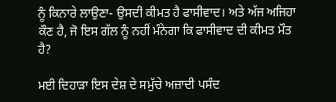ਨੂੰ ਕਿਨਾਰੇ ਲਾਉਣਾ- ਉਸਦੀ ਕੀਮਤ ਹੈ ਫਾਸੀਵਾਦ। ਅਤੇ ਅੱਜ ਅਜਿਹਾ ਕੌਣ ਹੈ, ਜੋ ਇਸ ਗੱਲ ਨੂੰ ਨਹੀਂ ਮੰਨੇਗਾ ਕਿ ਫਾਸੀਵਾਦ ਦੀ ਕੀਮਤ ਮੌਤ ਹੈ?

ਮਈ ਦਿਹਾੜਾ ਇਸ ਦੇਸ਼ ਦੇ ਸਮੁੱਚੇ ਅਜ਼ਾਦੀ ਪਸੰਦ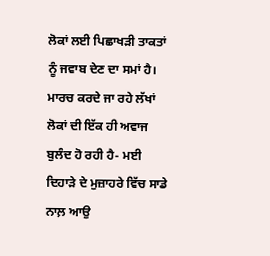ਲੋਕਾਂ ਲਈ ਪਿਛਾਖੜੀ ਤਾਕਤਾਂ ਨੂੰ ਜਵਾਬ ਦੇਣ ਦਾ ਸਮਾਂ ਹੈ। ਮਾਰਚ ਕਰਦੇ ਜਾ ਰਹੇ ਲੱਖਾਂ ਲੋਕਾਂ ਦੀ ਇੱਕ ਹੀ ਅਵਾਜ ਬੁਲੰਦ ਹੋ ਰਹੀ ਹੈ- ਮਈ ਦਿਹਾੜੇ ਦੇ ਮੁਜ਼ਾਹਰੇ ਵਿੱਚ ਸਾਡੇ ਨਾਲ਼ ਆਉ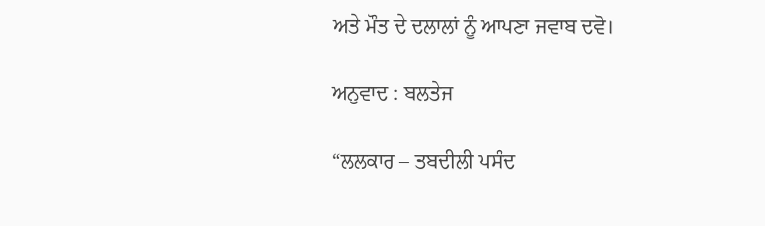ਅਤੇ ਮੌਤ ਦੇ ਦਲਾਲਾਂ ਨੂੰ ਆਪਣਾ ਜਵਾਬ ਦਵੋ।

ਅਨੁਵਾਦ : ਬਲਤੇਜ

“ਲਲਕਾਰ – ਤਬਦੀਲੀ ਪਸੰਦ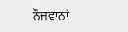ਨੌਜਵਾਨਾਂ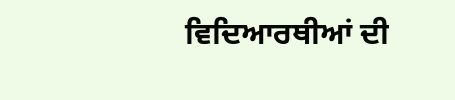ਵਿਦਿਆਰਥੀਆਂ ਦੀ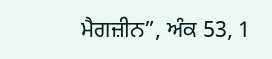ਮੈਗਜ਼ੀਨ”, ਅੰਕ 53, 1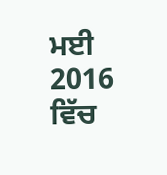ਮਈ 2016 ਵਿੱਚ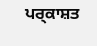ਪਰ੍ਕਾਸ਼ਤ